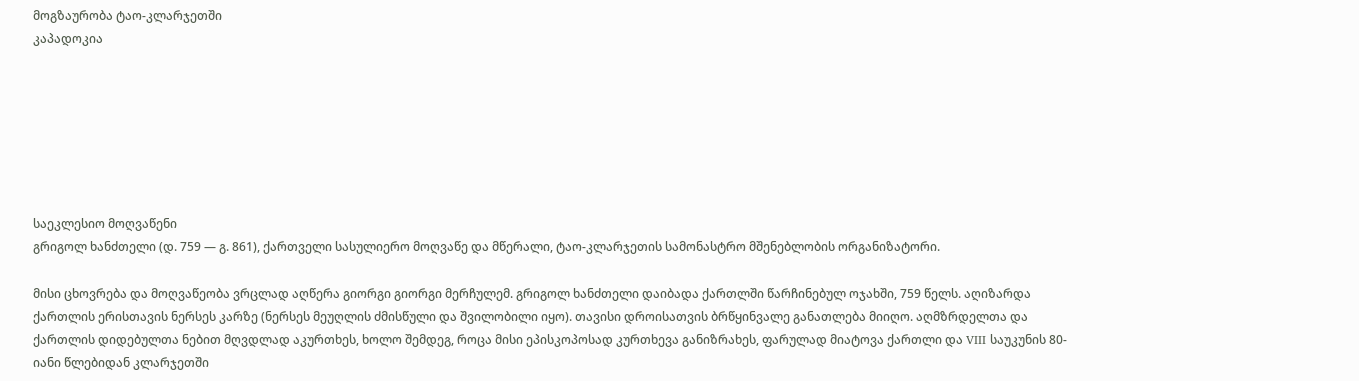მოგზაურობა ტაო-კლარჯეთში
კაპადოკია







საეკლესიო მოღვაწენი
გრიგოლ ხანძთელი (დ. 759 — გ. 861), ქართველი სასულიერო მოღვაწე და მწერალი, ტაო-კლარჯეთის სამონასტრო მშენებლობის ორგანიზატორი.

მისი ცხოვრება და მოღვაწეობა ვრცლად აღწერა გიორგი გიორგი მერჩულემ. გრიგოლ ხანძთელი დაიბადა ქართლში წარჩინებულ ოჯახში, 759 წელს. აღიზარდა ქართლის ერისთავის ნერსეს კარზე (ნერსეს მეუღლის ძმისწული და შვილობილი იყო). თავისი დროისათვის ბრწყინვალე განათლება მიიღო. აღმზრდელთა და ქართლის დიდებულთა ნებით მღვდლად აკურთხეს, ხოლო შემდეგ, როცა მისი ეპისკოპოსად კურთხევა განიზრახეს, ფარულად მიატოვა ქართლი და VIII საუკუნის 80-იანი წლებიდან კლარჯეთში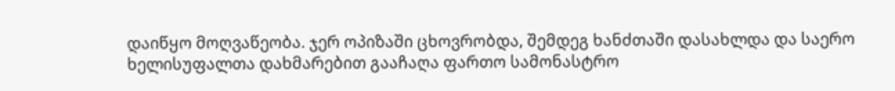დაიწყო მოღვაწეობა. ჯერ ოპიზაში ცხოვრობდა, შემდეგ ხანძთაში დასახლდა და საერო ხელისუფალთა დახმარებით გააჩაღა ფართო სამონასტრო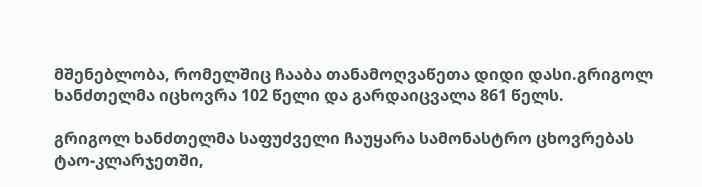მშენებლობა, რომელშიც ჩააბა თანამოღვაწეთა დიდი დასი.გრიგოლ ხანძთელმა იცხოვრა 102 წელი და გარდაიცვალა 861 წელს.

გრიგოლ ხანძთელმა საფუძველი ჩაუყარა სამონასტრო ცხოვრებას ტაო-კლარჯეთში,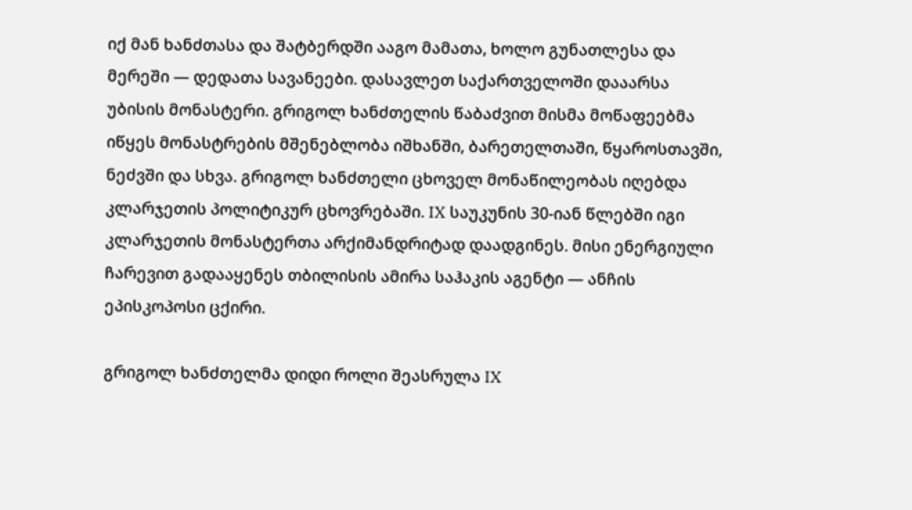იქ მან ხანძთასა და შატბერდში ააგო მამათა, ხოლო გუნათლესა და მერეში — დედათა სავანეები. დასავლეთ საქართველოში დააარსა უბისის მონასტერი. გრიგოლ ხანძთელის წაბაძვით მისმა მოწაფეებმა იწყეს მონასტრების მშენებლობა იშხანში, ბარეთელთაში, წყაროსთავში, ნეძვში და სხვა. გრიგოლ ხანძთელი ცხოველ მონაწილეობას იღებდა კლარჯეთის პოლიტიკურ ცხოვრებაში. IX საუკუნის 30-იან წლებში იგი კლარჯეთის მონასტერთა არქიმანდრიტად დაადგინეს. მისი ენერგიული ჩარევით გადააყენეს თბილისის ამირა საჰაკის აგენტი — ანჩის ეპისკოპოსი ცქირი.

გრიგოლ ხანძთელმა დიდი როლი შეასრულა IX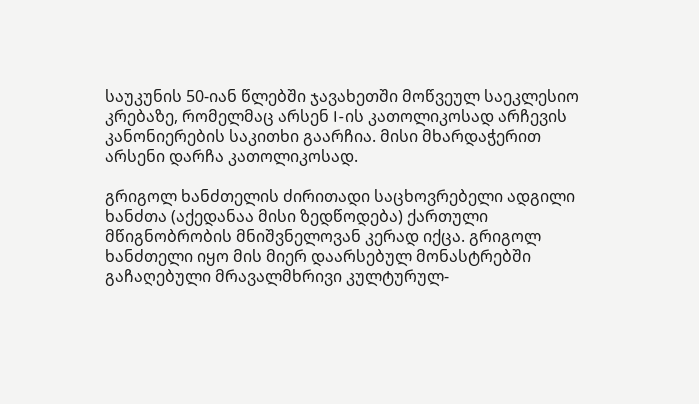საუკუნის 50-იან წლებში ჯავახეთში მოწვეულ საეკლესიო კრებაზე, რომელმაც არსენ I-ის კათოლიკოსად არჩევის კანონიერების საკითხი გაარჩია. მისი მხარდაჭერით არსენი დარჩა კათოლიკოსად.

გრიგოლ ხანძთელის ძირითადი საცხოვრებელი ადგილი ხანძთა (აქედანაა მისი ზედწოდება) ქართული მწიგნობრობის მნიშვნელოვან კერად იქცა. გრიგოლ ხანძთელი იყო მის მიერ დაარსებულ მონასტრებში გაჩაღებული მრავალმხრივი კულტურულ-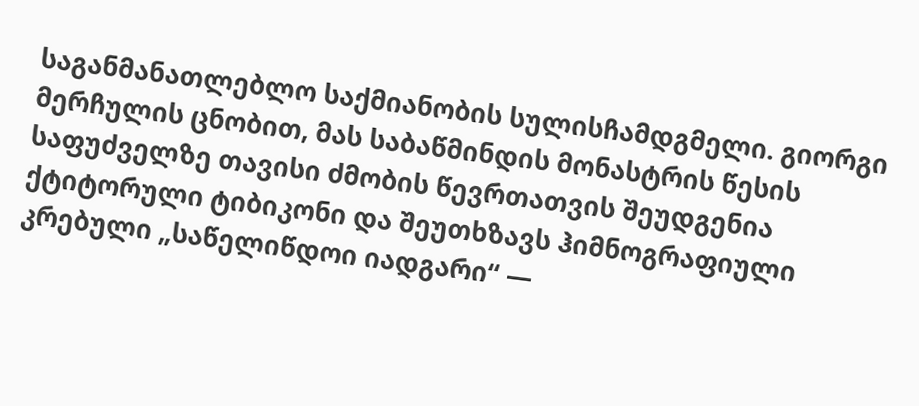საგანმანათლებლო საქმიანობის სულისჩამდგმელი. გიორგი მერჩულის ცნობით, მას საბაწმინდის მონასტრის წესის საფუძველზე თავისი ძმობის წევრთათვის შეუდგენია ქტიტორული ტიბიკონი და შეუთხზავს ჰიმნოგრაფიული კრებული „საწელიწდოი იადგარი“ —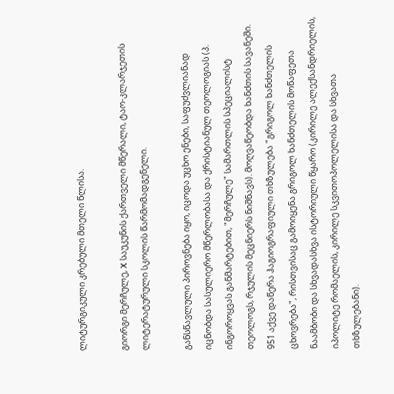ლიტურგიკული კრებული მთელი წლისა.

გიორგი მერჩულე, X საუკუნის ქართველი მწერალი, ტაო-კლარჯეთის ლიტერატურული სკოლის წარმომადგენელი.

განსწავლული პიროვნება იყო, იცოდა უცხო ენები, საფუძვლიანად იცნობდა სასულიერო მწერლობასა და ქრისტიანულ თეოლოგიას (პ. ინგოროყვას განმარტებით, "მერჩულე" სამართლის სპეციალისტ თეოლოგს, რჯულის მეცნიერს ნიშნავს). მოღვაწეობდა ხანძთის სავანეში. 951 აქვე დაწერა ჰაგიოგრაფიული თხზულება "გრიგოლ ხანძთელის ცხოვრება", რისთვისაც გამოიყენა გრიგოლ ხანძთელის მოწაფეთა ნაამბობი და სხვადასხვა ისტორიული წყარო (კირილე ალექსანდრიელის, იპოლიტე რომაელის, კირილე სკვითოპოლელისა და სხვათა თხზულებანი).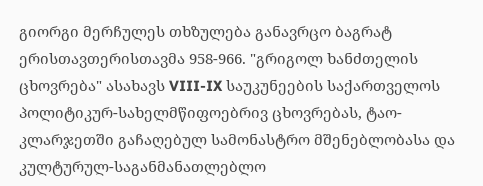გიორგი მერჩულეს თხზულება განავრცო ბაგრატ ერისთავთერისთავმა 958-966. "გრიგოლ ხანძთელის ცხოვრება" ასახავს VIII-IX საუკუნეების საქართველოს პოლიტიკურ-სახელმწიფოებრივ ცხოვრებას, ტაო-კლარჯეთში გაჩაღებულ სამონასტრო მშენებლობასა და კულტურულ-საგანმანათლებლო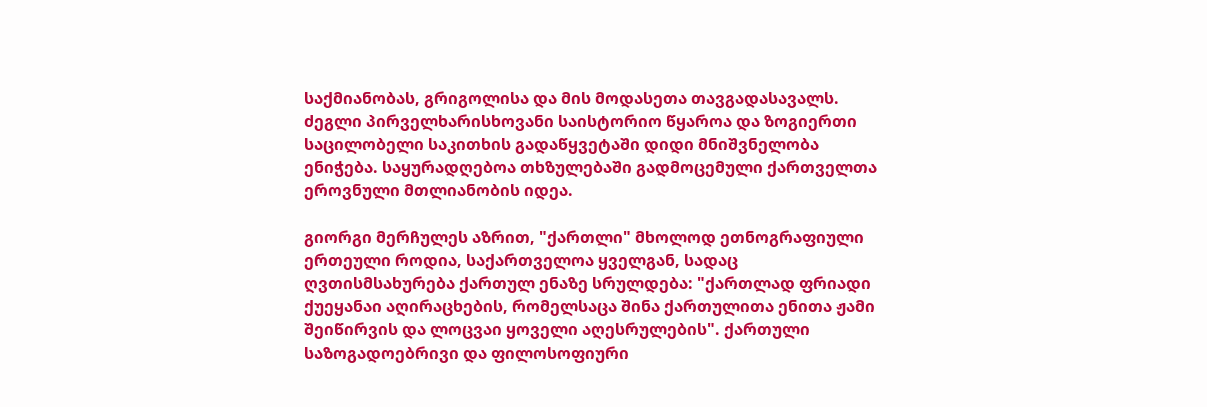საქმიანობას, გრიგოლისა და მის მოდასეთა თავგადასავალს. ძეგლი პირველხარისხოვანი საისტორიო წყაროა და ზოგიერთი საცილობელი საკითხის გადაწყვეტაში დიდი მნიშვნელობა ენიჭება. საყურადღებოა თხზულებაში გადმოცემული ქართველთა ეროვნული მთლიანობის იდეა.

გიორგი მერჩულეს აზრით, "ქართლი" მხოლოდ ეთნოგრაფიული ერთეული როდია, საქართველოა ყველგან, სადაც ღვთისმსახურება ქართულ ენაზე სრულდება: "ქართლად ფრიადი ქუეყანაი აღირაცხების, რომელსაცა შინა ქართულითა ენითა ჟამი შეიწირვის და ლოცვაი ყოველი აღესრულების". ქართული საზოგადოებრივი და ფილოსოფიური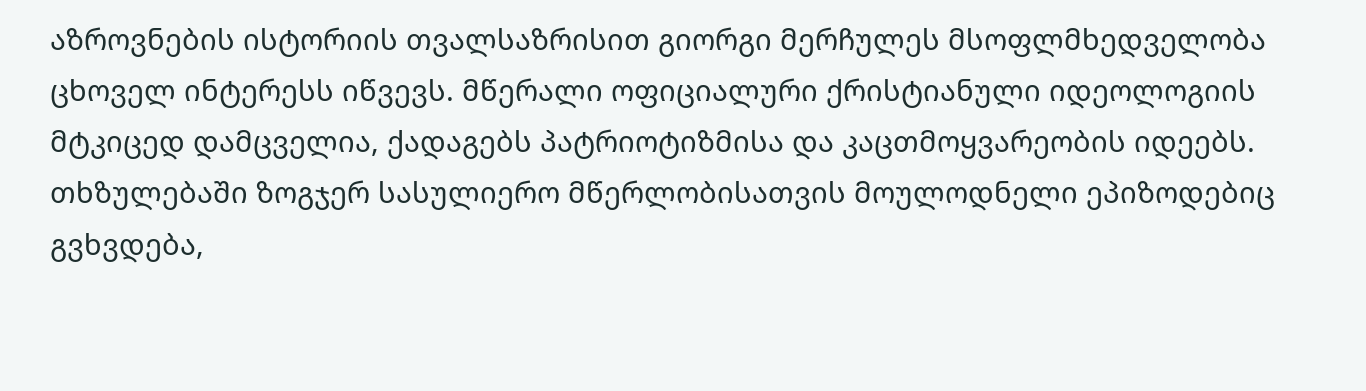აზროვნების ისტორიის თვალსაზრისით გიორგი მერჩულეს მსოფლმხედველობა ცხოველ ინტერესს იწვევს. მწერალი ოფიციალური ქრისტიანული იდეოლოგიის მტკიცედ დამცველია, ქადაგებს პატრიოტიზმისა და კაცთმოყვარეობის იდეებს. თხზულებაში ზოგჯერ სასულიერო მწერლობისათვის მოულოდნელი ეპიზოდებიც გვხვდება,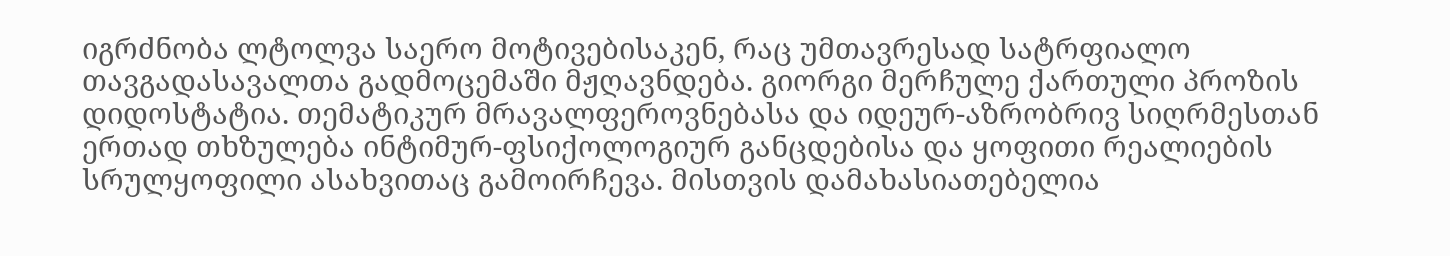იგრძნობა ლტოლვა საერო მოტივებისაკენ, რაც უმთავრესად სატრფიალო თავგადასავალთა გადმოცემაში მჟღავნდება. გიორგი მერჩულე ქართული პროზის დიდოსტატია. თემატიკურ მრავალფეროვნებასა და იდეურ-აზრობრივ სიღრმესთან ერთად თხზულება ინტიმურ-ფსიქოლოგიურ განცდებისა და ყოფითი რეალიების სრულყოფილი ასახვითაც გამოირჩევა. მისთვის დამახასიათებელია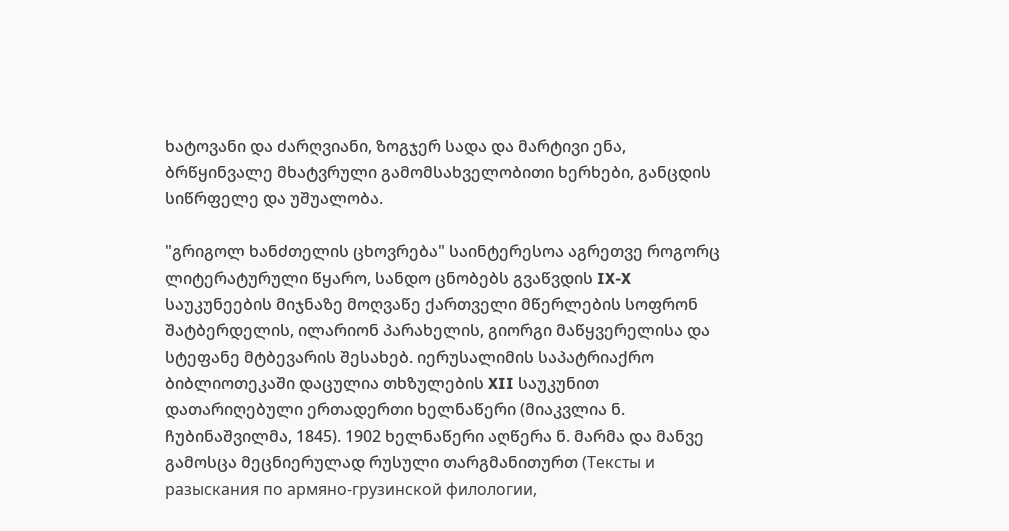ხატოვანი და ძარღვიანი, ზოგჯერ სადა და მარტივი ენა, ბრწყინვალე მხატვრული გამომსახველობითი ხერხები, განცდის სიწრფელე და უშუალობა.

"გრიგოლ ხანძთელის ცხოვრება" საინტერესოა აგრეთვე როგორც ლიტერატურული წყარო, სანდო ცნობებს გვაწვდის IX-X საუკუნეების მიჯნაზე მოღვაწე ქართველი მწერლების სოფრონ შატბერდელის, ილარიონ პარახელის, გიორგი მაწყვერელისა და სტეფანე მტბევარის შესახებ. იერუსალიმის საპატრიაქრო ბიბლიოთეკაში დაცულია თხზულების XII საუკუნით დათარიღებული ერთადერთი ხელნაწერი (მიაკვლია ნ. ჩუბინაშვილმა, 1845). 1902 ხელნაწერი აღწერა ნ. მარმა და მანვე გამოსცა მეცნიერულად რუსული თარგმანითურთ (Тексты и разыскания по армяно-грузинской филологии,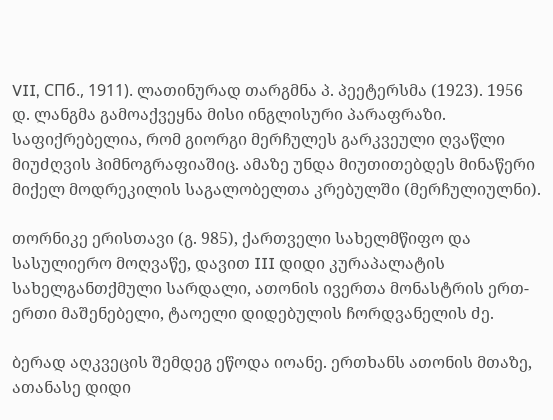VII, СПб., 1911). ლათინურად თარგმნა პ. პეეტერსმა (1923). 1956 დ. ლანგმა გამოაქვეყნა მისი ინგლისური პარაფრაზი. საფიქრებელია, რომ გიორგი მერჩულეს გარკვეული ღვაწლი მიუძღვის ჰიმნოგრაფიაშიც. ამაზე უნდა მიუთითებდეს მინაწერი მიქელ მოდრეკილის საგალობელთა კრებულში (მერჩულიულნი).

თორნიკე ერისთავი (გ. 985), ქართველი სახელმწიფო და სასულიერო მოღვაწე, დავით III დიდი კურაპალატის სახელგანთქმული სარდალი, ათონის ივერთა მონასტრის ერთ-ერთი მაშენებელი, ტაოელი დიდებულის ჩორდვანელის ძე.

ბერად აღკვეცის შემდეგ ეწოდა იოანე. ერთხანს ათონის მთაზე, ათანასე დიდი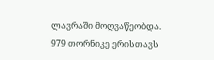ლავრაში მოღვაწეობდა. 979 თორნიკე ერისთავს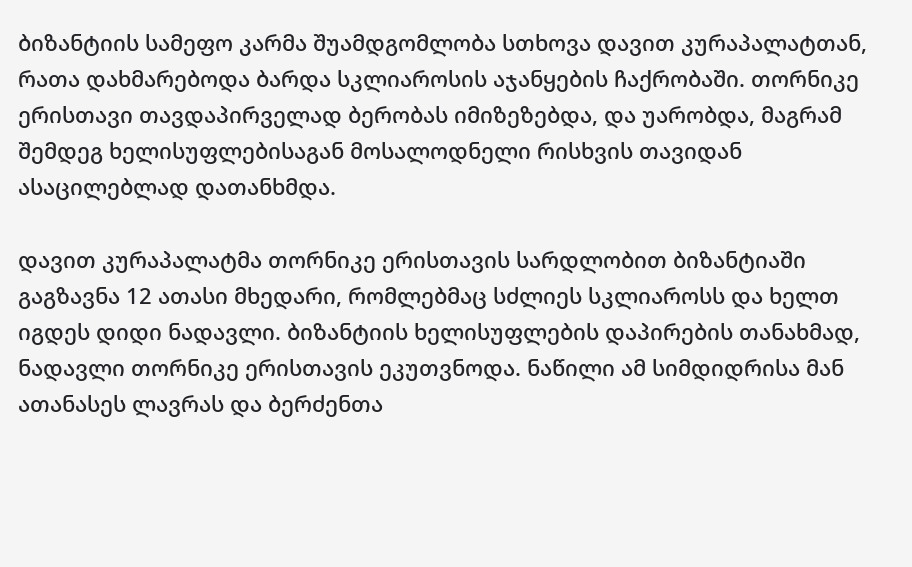ბიზანტიის სამეფო კარმა შუამდგომლობა სთხოვა დავით კურაპალატთან, რათა დახმარებოდა ბარდა სკლიაროსის აჯანყების ჩაქრობაში. თორნიკე ერისთავი თავდაპირველად ბერობას იმიზეზებდა, და უარობდა, მაგრამ შემდეგ ხელისუფლებისაგან მოსალოდნელი რისხვის თავიდან ასაცილებლად დათანხმდა.

დავით კურაპალატმა თორნიკე ერისთავის სარდლობით ბიზანტიაში გაგზავნა 12 ათასი მხედარი, რომლებმაც სძლიეს სკლიაროსს და ხელთ იგდეს დიდი ნადავლი. ბიზანტიის ხელისუფლების დაპირების თანახმად, ნადავლი თორნიკე ერისთავის ეკუთვნოდა. ნაწილი ამ სიმდიდრისა მან ათანასეს ლავრას და ბერძენთა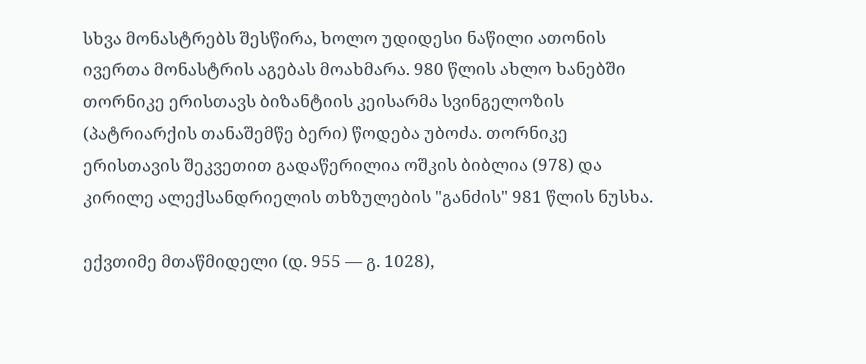სხვა მონასტრებს შესწირა, ხოლო უდიდესი ნაწილი ათონის ივერთა მონასტრის აგებას მოახმარა. 980 წლის ახლო ხანებში თორნიკე ერისთავს ბიზანტიის კეისარმა სვინგელოზის (პატრიარქის თანაშემწე ბერი) წოდება უბოძა. თორნიკე ერისთავის შეკვეთით გადაწერილია ოშკის ბიბლია (978) და კირილე ალექსანდრიელის თხზულების "განძის" 981 წლის ნუსხა.

ექვთიმე მთაწმიდელი (დ. 955 ― გ. 1028),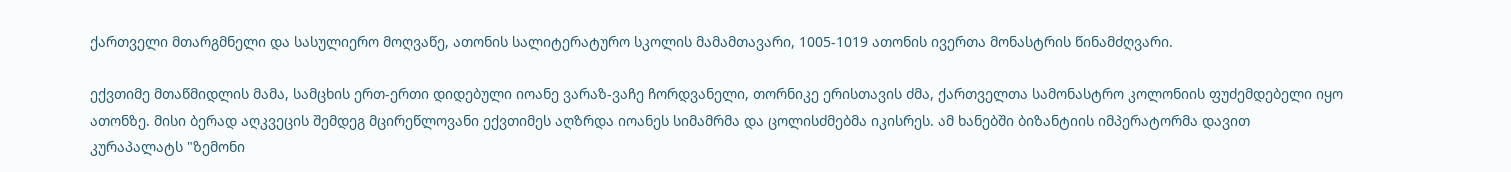ქართველი მთარგმნელი და სასულიერო მოღვაწე, ათონის სალიტერატურო სკოლის მამამთავარი, 1005-1019 ათონის ივერთა მონასტრის წინამძღვარი.

ექვთიმე მთაწმიდლის მამა, სამცხის ერთ-ერთი დიდებული იოანე ვარაზ-ვაჩე ჩორდვანელი, თორნიკე ერისთავის ძმა, ქართველთა სამონასტრო კოლონიის ფუძემდებელი იყო ათონზე. მისი ბერად აღკვეცის შემდეგ მცირეწლოვანი ექვთიმეს აღზრდა იოანეს სიმამრმა და ცოლისძმებმა იკისრეს. ამ ხანებში ბიზანტიის იმპერატორმა დავით კურაპალატს "ზემონი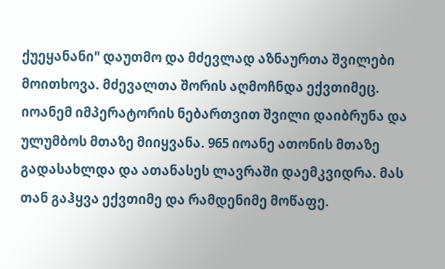ქუეყანანი" დაუთმო და მძევლად აზნაურთა შვილები მოითხოვა. მძევალთა შორის აღმოჩნდა ექვთიმეც. იოანემ იმპერატორის ნებართვით შვილი დაიბრუნა და ულუმბოს მთაზე მიიყვანა. 965 იოანე ათონის მთაზე გადასახლდა და ათანასეს ლავრაში დაემკვიდრა. მას თან გაჰყვა ექვთიმე და რამდენიმე მოწაფე.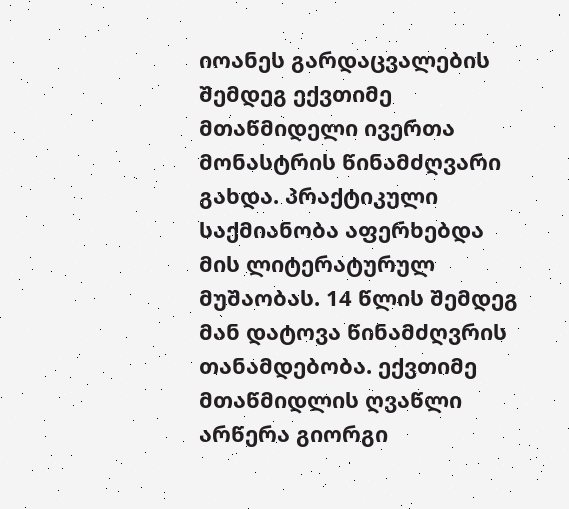იოანეს გარდაცვალების შემდეგ ექვთიმე მთაწმიდელი ივერთა მონასტრის წინამძღვარი გახდა. პრაქტიკული საქმიანობა აფერხებდა მის ლიტერატურულ მუშაობას. 14 წლის შემდეგ მან დატოვა წინამძღვრის თანამდებობა. ექვთიმე მთაწმიდლის ღვაწლი არწერა გიორგი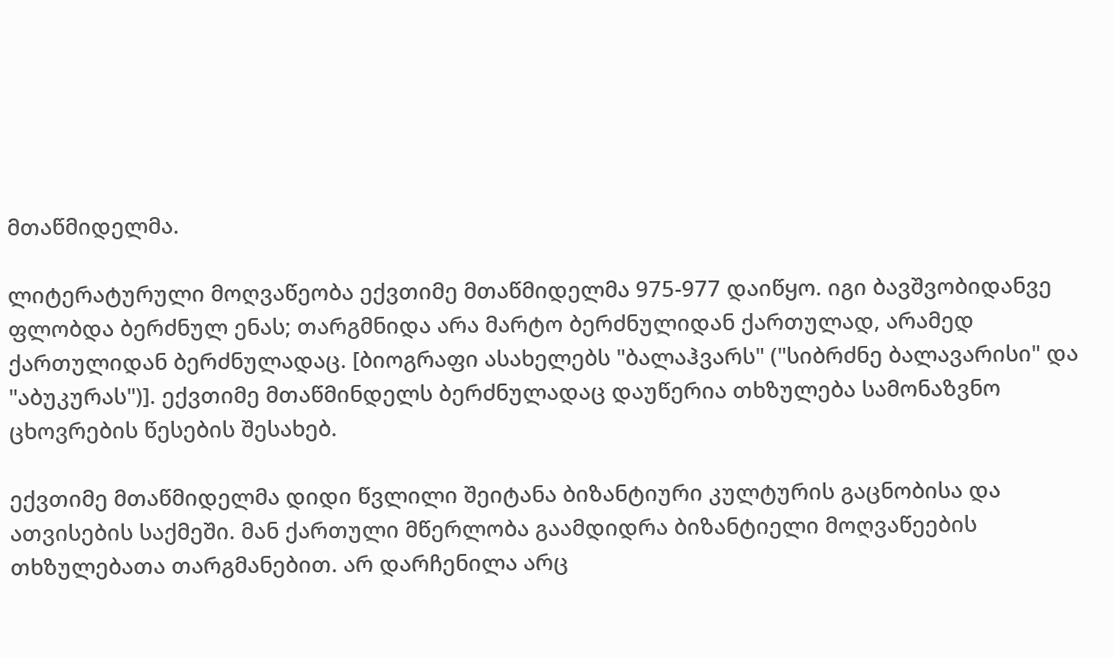მთაწმიდელმა.

ლიტერატურული მოღვაწეობა ექვთიმე მთაწმიდელმა 975-977 დაიწყო. იგი ბავშვობიდანვე ფლობდა ბერძნულ ენას; თარგმნიდა არა მარტო ბერძნულიდან ქართულად, არამედ ქართულიდან ბერძნულადაც. [ბიოგრაფი ასახელებს "ბალაჰვარს" ("სიბრძნე ბალავარისი" და "აბუკურას")]. ექვთიმე მთაწმინდელს ბერძნულადაც დაუწერია თხზულება სამონაზვნო ცხოვრების წესების შესახებ.

ექვთიმე მთაწმიდელმა დიდი წვლილი შეიტანა ბიზანტიური კულტურის გაცნობისა და ათვისების საქმეში. მან ქართული მწერლობა გაამდიდრა ბიზანტიელი მოღვაწეების თხზულებათა თარგმანებით. არ დარჩენილა არც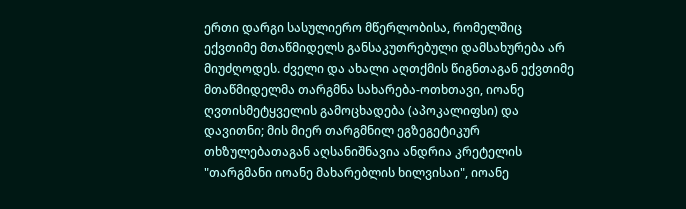ერთი დარგი სასულიერო მწერლობისა, რომელშიც ექვთიმე მთაწმიდელს განსაკუთრებული დამსახურება არ მიუძღოდეს. ძველი და ახალი აღთქმის წიგნთაგან ექვთიმე მთაწმიდელმა თარგმნა სახარება-ოთხთავი, იოანე ღვთისმეტყველის გამოცხადება (აპოკალიფსი) და დავითნი; მის მიერ თარგმნილ ეგზეგეტიკურ თხზულებათაგან აღსანიშნავია ანდრია კრეტელის "თარგმანი იოანე მახარებლის ხილვისაი", იოანე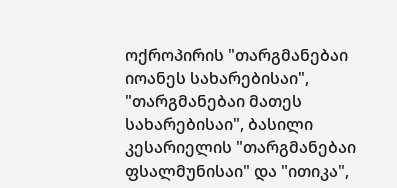ოქროპირის "თარგმანებაი იოანეს სახარებისაი", "თარგმანებაი მათეს სახარებისაი", ბასილი კესარიელის "თარგმანებაი ფსალმუნისაი" და "ითიკა",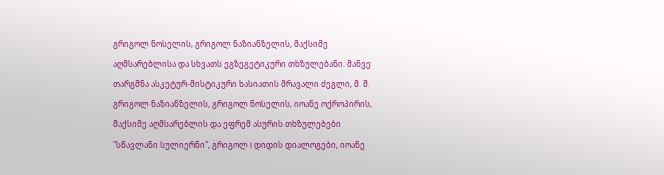გრიგოლ ნოსელის, გრიგოლ ნაზიანზელის, მაქსიმე აღმსარებლისა და სხვათს ეგზეგეტიკური თხზულებანი. მანვე თარგმნა ასკეტურ-მისტიკური ხასიათის მრავალი ძეგლი, მ. შ. გრიგოლ ნაზიანზელის, გრიგოლ ნოსელის, იოანე ოქროპირის, მაქსიმე აღმსარებლის და ეფრემ ასურის თხზულებები "სწავლანი სულიერნი", გრიგოლ I დიდის დიალოგები, იოანე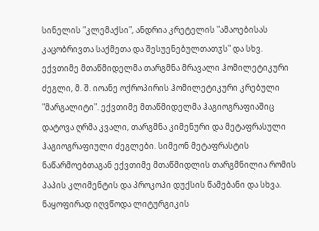სინელის "კლემაქსი", ანდრია კრეტელის "ამაოებისას კაცობრივთა საქმეთა და შესუენებულთათჳს" და სხვ. ექვთიმე მთაწმიდელმა თარგმნა მრავალი ჰომილეტიკური ძეგლი, მ. შ. იოანე ოქროპირის ჰომილეტიკური კრებული "მარგალიტი". ექვთიმე მთაწმიდელმა ჰაგიოგრაფიაშიც დატოვა ღრმა კვალი, თარგმნა კიმენური და მეტაფრასული ჰაგიოგრაფიული ძეგლები. სიმეონ მეტაფრასტის ნაწარმოებთაგან ექვთიმე მთაწმიდლის თარგმნილია რომის პაპის კლიმენტის და პროკოპი დუქსის წამებანი და სხვა. ნაყოფირად იღვწოდა ლიტურგიკის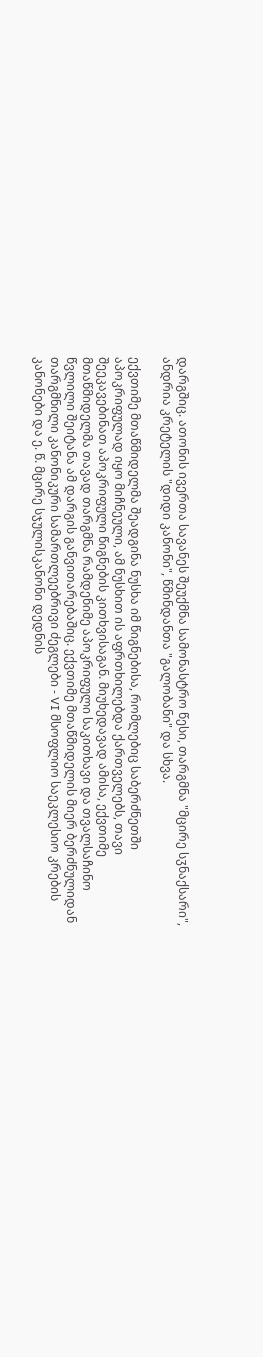დარგშიც. ათონის ივერთა სავანეს შეუქმნა სამონასტრო წესი, თარგმნა "მცირე სჳნაქსარი", ანდრია კრეტელის "დიდი კანონი", წმინდანთა "გალობანი" და სხვა.

ექვთიმე მთაწმიდელმა შეადგინა ნუსხა იმ წიგნებისა, რომლებიც საბერძნეთში აპოკრიფულად იყო მიჩნეული, ამ ნუსხით ის აფრთხილებდა ქართველებს, თავი შეეკავებინათ აპოკრიფული წიგნების კითხვისაგან. მიუხედავად ამისა, ექვთიმე მთაწმიდელმა თავად თარგმნა რამდენიმე აპოკრიფული საკითხავი და თვალსაჩინო წვლილი შეიტანა ამ დარგის განვითარებაშიც. ექვთიმე მთაწმიდელის მიერ ბერძნულიდან თარგმნილი კანონიკური სამართლეებრივი ძეგლები - VI მსოფლიო საეკლესიო კრების კანონები და ე. წ. მცირე სჯულისკანონი დედნის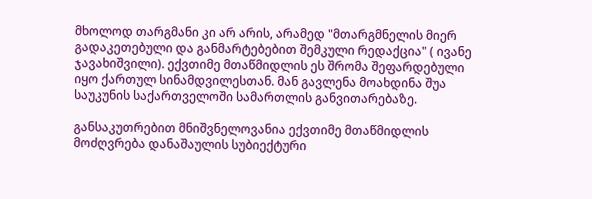მხოლოდ თარგმანი კი არ არის, არამედ "მთარგმნელის მიერ გადაკეთებული და განმარტებებით შემკული რედაქცია" ( ივანე ჯავახიშვილი). ექვთიმე მთაწმიდლის ეს შრომა შეფარდებული იყო ქართულ სინამდვილესთან. მან გავლენა მოახდინა შუა საუკუნის საქართველოში სამართლის განვითარებაზე.

განსაკუთრებით მნიშვნელოვანია ექვთიმე მთაწმიდლის მოძღვრება დანაშაულის სუბიექტური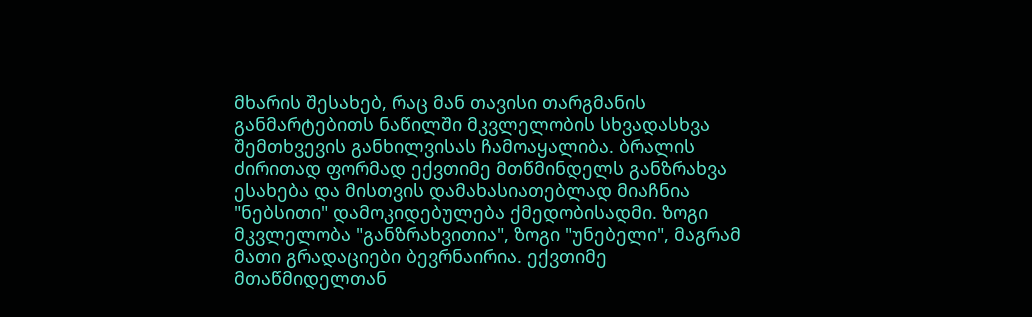მხარის შესახებ, რაც მან თავისი თარგმანის განმარტებითს ნაწილში მკვლელობის სხვადასხვა შემთხვევის განხილვისას ჩამოაყალიბა. ბრალის ძირითად ფორმად ექვთიმე მთწმინდელს განზრახვა ესახება და მისთვის დამახასიათებლად მიაჩნია "ნებსითი" დამოკიდებულება ქმედობისადმი. ზოგი მკვლელობა "განზრახვითია", ზოგი "უნებელი", მაგრამ მათი გრადაციები ბევრნაირია. ექვთიმე მთაწმიდელთან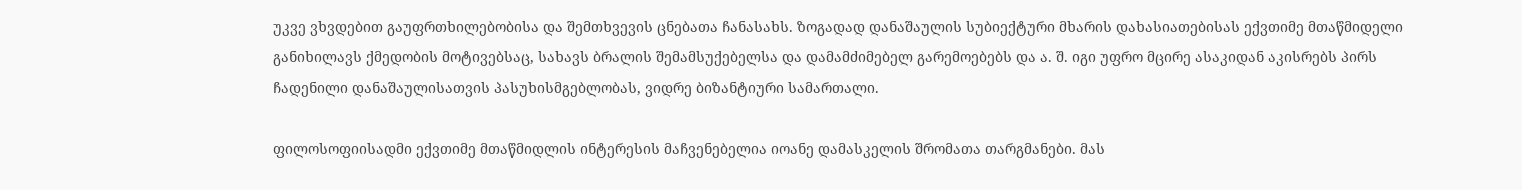უკვე ვხვდებით გაუფრთხილებობისა და შემთხვევის ცნებათა ჩანასახს. ზოგადად დანაშაულის სუბიექტური მხარის დახასიათებისას ექვთიმე მთაწმიდელი განიხილავს ქმედობის მოტივებსაც, სახავს ბრალის შემამსუქებელსა და დამამძიმებელ გარემოებებს და ა. შ. იგი უფრო მცირე ასაკიდან აკისრებს პირს ჩადენილი დანაშაულისათვის პასუხისმგებლობას, ვიდრე ბიზანტიური სამართალი.

ფილოსოფიისადმი ექვთიმე მთაწმიდლის ინტერესის მაჩვენებელია იოანე დამასკელის შრომათა თარგმანები. მას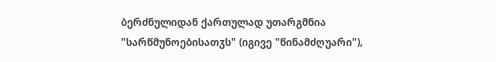ბერძნულიდან ქართულად უთარგმნია "სარწმუნოებისათჳს" (იგივე "წინამძღუარი"),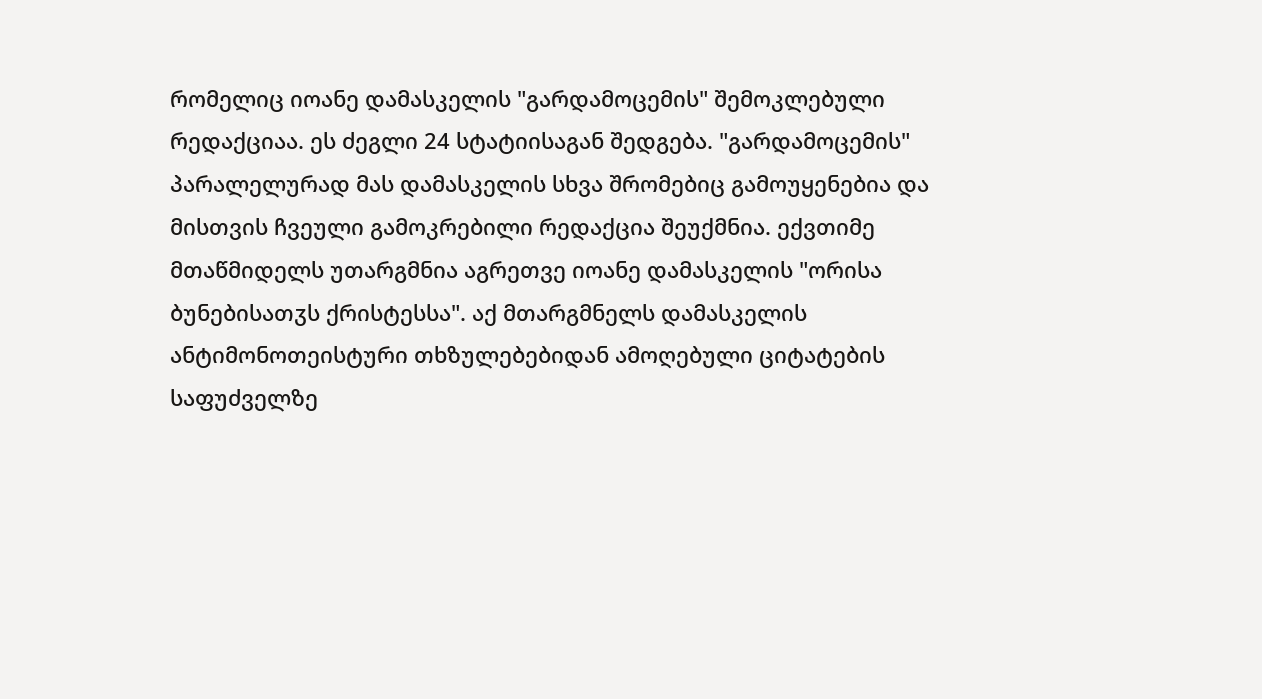რომელიც იოანე დამასკელის "გარდამოცემის" შემოკლებული რედაქციაა. ეს ძეგლი 24 სტატიისაგან შედგება. "გარდამოცემის" პარალელურად მას დამასკელის სხვა შრომებიც გამოუყენებია და მისთვის ჩვეული გამოკრებილი რედაქცია შეუქმნია. ექვთიმე მთაწმიდელს უთარგმნია აგრეთვე იოანე დამასკელის "ორისა ბუნებისათჳს ქრისტესსა". აქ მთარგმნელს დამასკელის ანტიმონოთეისტური თხზულებებიდან ამოღებული ციტატების საფუძველზე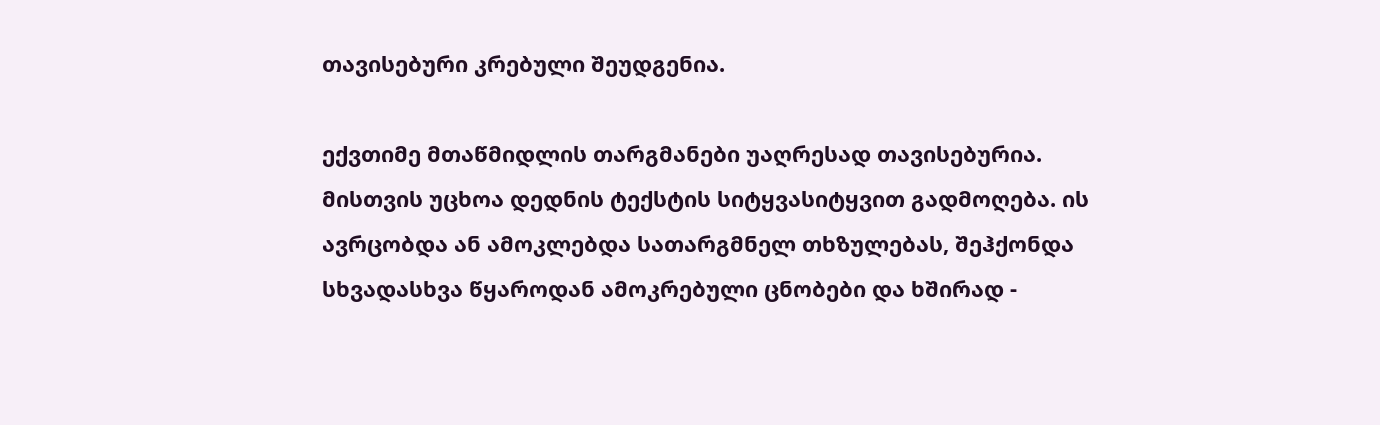თავისებური კრებული შეუდგენია.

ექვთიმე მთაწმიდლის თარგმანები უაღრესად თავისებურია. მისთვის უცხოა დედნის ტექსტის სიტყვასიტყვით გადმოღება. ის ავრცობდა ან ამოკლებდა სათარგმნელ თხზულებას, შეჰქონდა სხვადასხვა წყაროდან ამოკრებული ცნობები და ხშირად -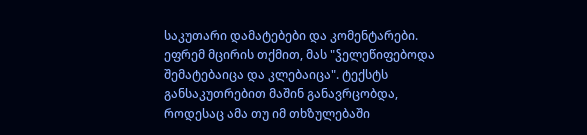საკუთარი დამატებები და კომენტარები. ეფრემ მცირის თქმით, მას "ჴელეწიფებოდა შემატებაიცა და კლებაიცა". ტექსტს განსაკუთრებით მაშინ განავრცობდა, როდესაც ამა თუ იმ თხზულებაში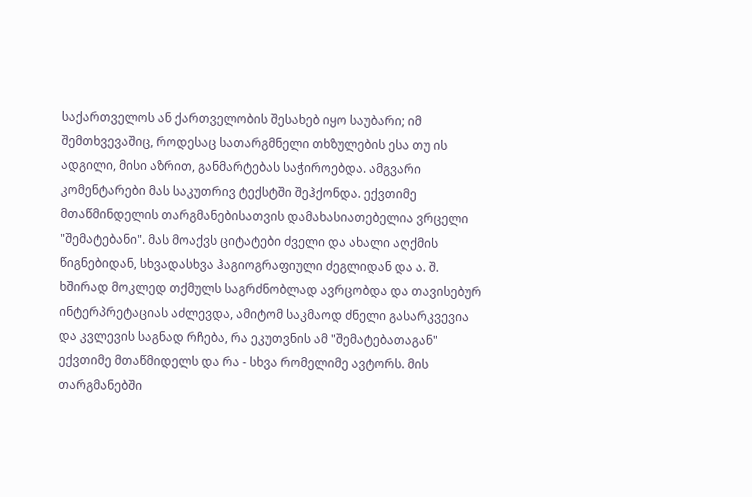საქართველოს ან ქართველობის შესახებ იყო საუბარი; იმ შემთხვევაშიც, როდესაც სათარგმნელი თხზულების ესა თუ ის ადგილი, მისი აზრით, განმარტებას საჭიროებდა. ამგვარი კომენტარები მას საკუთრივ ტექსტში შეჰქონდა. ექვთიმე მთაწმინდელის თარგმანებისათვის დამახასიათებელია ვრცელი "შემატებანი". მას მოაქვს ციტატები ძველი და ახალი აღქმის წიგნებიდან, სხვადასხვა ჰაგიოგრაფიული ძეგლიდან და ა. შ. ხშირად მოკლედ თქმულს საგრძნობლად ავრცობდა და თავისებურ ინტერპრეტაციას აძლევდა, ამიტომ საკმაოდ ძნელი გასარკვევია და კვლევის საგნად რჩება, რა ეკუთვნის ამ "შემატებათაგან" ექვთიმე მთაწმიდელს და რა - სხვა რომელიმე ავტორს. მის თარგმანებში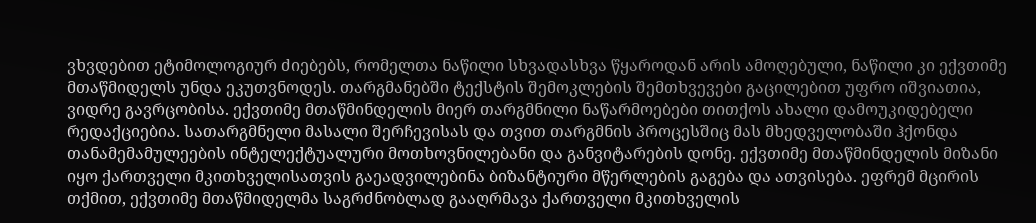ვხვდებით ეტიმოლოგიურ ძიებებს, რომელთა ნაწილი სხვადასხვა წყაროდან არის ამოღებული, ნაწილი კი ექვთიმე მთაწმიდელს უნდა ეკუთვნოდეს. თარგმანებში ტექსტის შემოკლების შემთხვევები გაცილებით უფრო იშვიათია, ვიდრე გავრცობისა. ექვთიმე მთაწმინდელის მიერ თარგმნილი ნაწარმოებები თითქოს ახალი დამოუკიდებელი რედაქციებია. სათარგმნელი მასალი შერჩევისას და თვით თარგმნის პროცესშიც მას მხედველობაში ჰქონდა თანამემამულეების ინტელექტუალური მოთხოვნილებანი და განვიტარების დონე. ექვთიმე მთაწმინდელის მიზანი იყო ქართველი მკითხველისათვის გაეადვილებინა ბიზანტიური მწერლების გაგება და ათვისება. ეფრემ მცირის თქმით, ექვთიმე მთაწმიდელმა საგრძნობლად გააღრმავა ქართველი მკითხველის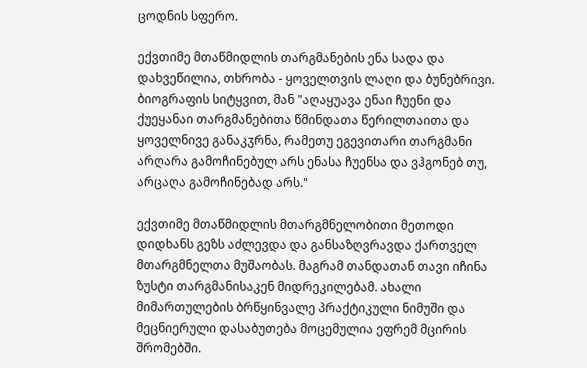ცოდნის სფერო.

ექვთიმე მთაწმიდლის თარგმანების ენა სადა და დახვეწილია, თხრობა - ყოველთვის ლაღი და ბუნებრივი. ბიოგრაფის სიტყვით, მან "აღაყუავა ენაი ჩუენი და ქუეყანაი თარგმანებითა წმინდათა წერილთაითა და ყოველნივე განაკჳრნა, რამეთუ ეგევითარი თარგმანი არღარა გამოჩინებულ არს ენასა ჩუენსა და ვჰგონებ თუ, არცაღა გამოჩინებად არს."

ექვთიმე მთაწმიდლის მთარგმნელობითი მეთოდი დიდხანს გეზს აძლევდა და განსაზღვრავდა ქართველ მთარგმნელთა მუშაობას. მაგრამ თანდათან თავი იჩინა ზუსტი თარგმანისაკენ მიდრეკილებამ. ახალი მიმართულების ბრწყინვალე პრაქტიკული ნიმუში და მეცნიერული დასაბუთება მოცემულია ეფრემ მცირის შრომებში.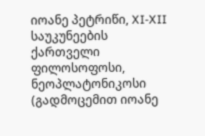იოანე პეტრიწი, XI-XII საუკუნეების ქართველი ფილოსოფოსი, ნეოპლატონიკოსი (გადმოცემით იოანე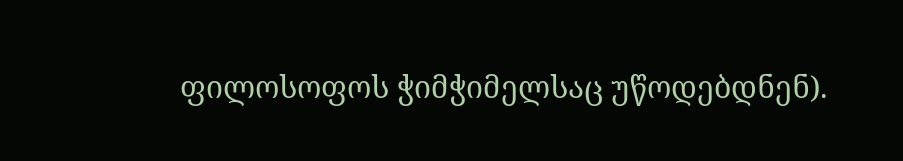ფილოსოფოს ჭიმჭიმელსაც უწოდებდნენ).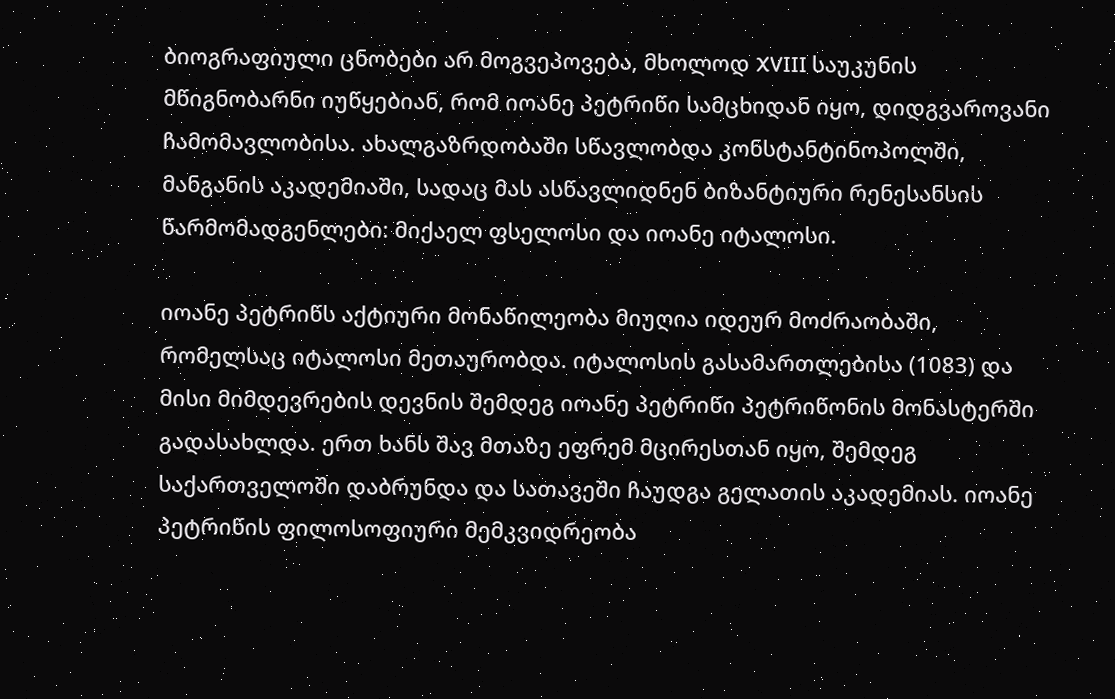ბიოგრაფიული ცნობები არ მოგვეპოვება, მხოლოდ XVIII საუკუნის მწიგნობარნი იუწყებიან, რომ იოანე პეტრიწი სამცხიდან იყო, დიდგვაროვანი ჩამომავლობისა. ახალგაზრდობაში სწავლობდა კონსტანტინოპოლში, მანგანის აკადემიაში, სადაც მას ასწავლიდნენ ბიზანტიური რენესანსის წარმომადგენლები: მიქაელ ფსელოსი და იოანე იტალოსი.

იოანე პეტრიწს აქტიური მონაწილეობა მიუღია იდეურ მოძრაობაში, რომელსაც იტალოსი მეთაურობდა. იტალოსის გასამართლებისა (1083) და მისი მიმდევრების დევნის შემდეგ იოანე პეტრიწი პეტრიწონის მონასტერში გადასახლდა. ერთ ხანს შავ მთაზე ეფრემ მცირესთან იყო, შემდეგ საქართველოში დაბრუნდა და სათავეში ჩაუდგა გელათის აკადემიას. იოანე პეტრიწის ფილოსოფიური მემკვიდრეობა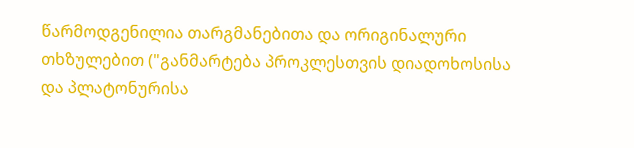წარმოდგენილია თარგმანებითა და ორიგინალური თხზულებით ("განმარტება პროკლესთვის დიადოხოსისა და პლატონურისა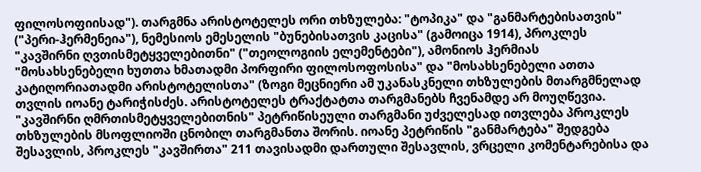ფილოსოფიისად"). თარგმნა არისტოტელეს ორი თხზულება: "ტოპიკა" და "განმარტებისათვის" ("პერი-ჰერმენეია"), ნემესიოს ემესელის "ბუნებისათვის კაცისა" (გამოიცა 1914), პროკლეს "კავშირნი ღვთისმეტყველებითნი" ("თეოლოგიის ელემენტები"), ამონიოს ჰერმიას "მოსახსენებელი ხუთთა ხმათადმი პორფირი ფილოსოფოსისა" და "მოსახსენებელი ათთა კატიღორიათადმი არისტოტელისთა" (ზოგი მეცნიერი ამ უკანასკნელი თხზულების მთარგმნელად თვლის იოანე ტარიჭისძეს. არისტოტელეს ტრაქტატთა თარგმანებს ჩვენამდე არ მოუღწევია. "კავშირნი ღმრთისმეტყველებითნის" პეტრიწისეული თარგმანი უძველესად ითვლება პროკლეს თხზულების მსოფლიოში ცნობილ თარგმანთა შორის. იოანე პეტრიწის "განმარტება" შედგება შესავლის, პროკლეს "კავშირთა" 211 თავისადმი დართული შესავლის, ვრცელი კომენტარებისა და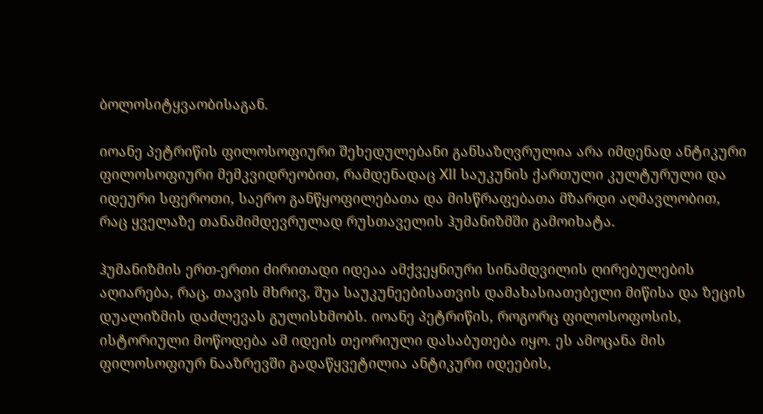ბოლოსიტყვაობისაგან.

იოანე პეტრიწის ფილოსოფიური შეხედულებანი განსაზღვრულია არა იმდენად ანტიკური ფილოსოფიური მემკვიდრეობით, რამდენადაც XII საუკუნის ქართული კულტურული და იდეური სფეროთი, საერო განწყოფილებათა და მისწრაფებათა მზარდი აღმავლობით, რაც ყველაზე თანამიმდევრულად რუსთაველის ჰუმანიზმში გამოიხატა.

ჰუმანიზმის ერთ-ერთი ძირითადი იდეაა ამქვეყნიური სინამდვილის ღირებულების აღიარება, რაც, თავის მხრივ, შუა საუკუნეებისათვის დამახასიათებელი მიწისა და ზეცის დუალიზმის დაძლევას გულისხმობს. იოანე პეტრიწის, როგორც ფილოსოფოსის, ისტორიული მოწოდება ამ იდეის თეორიული დასაბუთება იყო. ეს ამოცანა მის ფილოსოფიურ ნააზრევში გადაწყვეტილია ანტიკური იდეების,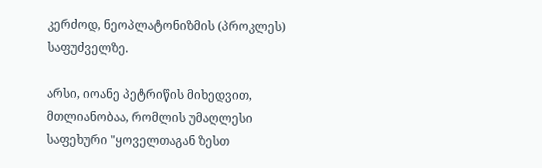კერძოდ, ნეოპლატონიზმის (პროკლეს) საფუძველზე.

არსი, იოანე პეტრიწის მიხედვით, მთლიანობაა, რომლის უმაღლესი საფეხური "ყოველთაგან ზესთ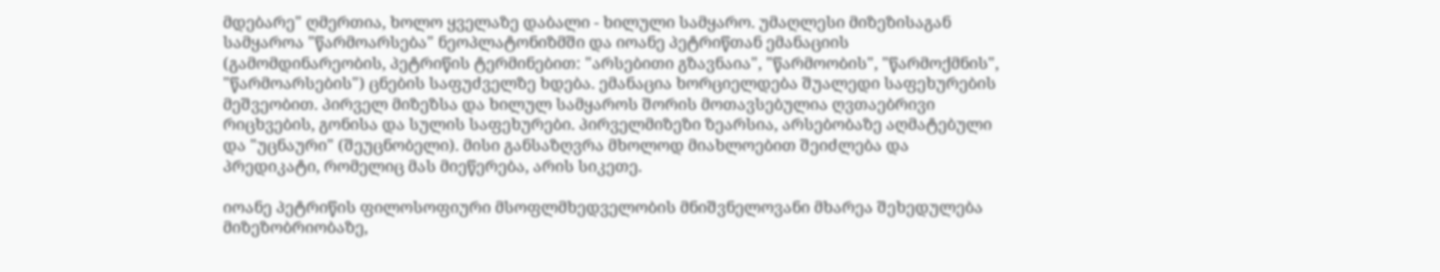მდებარე" ღმერთია, ხოლო ყველაზე დაბალი - ხილული სამყარო. უმაღლესი მიზეზისაგან სამყაროა "წარმოარსება" ნეოპლატონიზმში და იოანე პეტრიწთან ემანაციის (გამომდინარეობის, პეტრიწის ტერმინებით: "არსებითი გზავნაია", "წარმოობის", "წარმოქმნის", "წარმოარსების") ცნების საფუძველზე ხდება. ემანაცია ხორციელდება შუალედი საფეხურების მეშვეობით. პირველ მიზეზსა და ხილულ სამყაროს შორის მოთავსებულია ღვთაებრივი რიცხვების, გონისა და სულის საფეხურები. პირველმიზეზი ზეარსია, არსებობაზე აღმატებული და "უცნაური" (შეუცნობელი). მისი განსაზღვრა მხოლოდ მიახლოებით შეიძლება და პრედიკატი, რომელიც მას მიეწერება, არის სიკეთე.

იოანე პეტრიწის ფილოსოფიური მსოფლმხედველობის მნიშვნელოვანი მხარეა შეხედულება მიზეზობრიობაზე,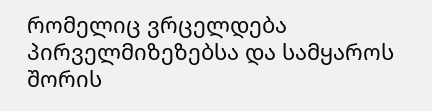რომელიც ვრცელდება პირველმიზეზებსა და სამყაროს შორის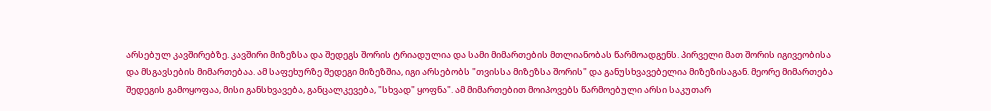არსებულ კავშირებზე. კავშირი მიზეზსა და შედეგს შორის ტრიადულია და სამი მიმართების მთლიანობას წარმოადგენს. პირველი მათ შორის იგივეობისა და მსგავსების მიმართებაა. ამ საფეხურზე შედეგი მიზეზშია, იგი არსებობს "თვისსა მიზეზსა შორის" და განუსხვავებელია მიზეზისაგან. მეორე მიმართება შედეგის გამოყოფაა, მისი განსხვავება, განცალკევება, "სხვად" ყოფნა". ამ მიმართებით მოიპოვებს წარმოებული არსი საკუთარ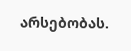არსებობას.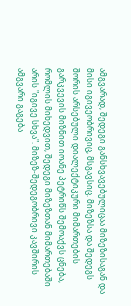ამგვარად, შედეგი განსხვავებულიცაა მიზეზისაგან და მისი იგივეობრივიც, მსგავსიც. მიზეზსა და შედეგს შორის არსებული დიალექტიკური მიმართების გარკვევის მიზნით იოანე პეტრიწს შემოაქვს ცნება, რომლის მიხედვით, შედეგი მიზეზთან მიმართებაში არის "იგივე სხვა". მიზეზ-შედეგობრივი კავშირის ამგვარი გაგება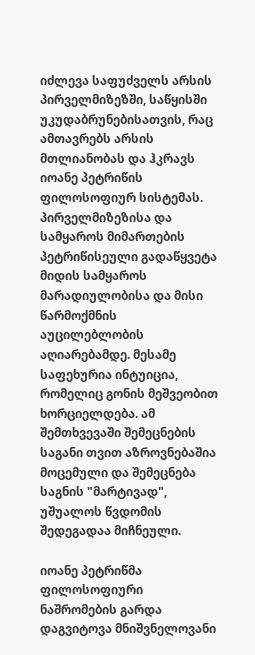იძლევა საფუძველს არსის პირველმიზეზში, საწყისში უკუდაბრუნებისათვის, რაც ამთავრებს არსის მთლიანობას და ჰკრავს იოანე პეტრიწის ფილოსოფიურ სისტემას. პირველმიზეზისა და სამყაროს მიმართების პეტრიწისეული გადაწყვეტა მიდის სამყაროს მარადიულობისა და მისი წარმოქმნის აუცილებლობის აღიარებამდე. მესამე საფეხურია ინტუიცია, რომელიც გონის მეშვეობით ხორციელდება. ამ შემთხვევაში შემეცნების საგანი თვით აზროვნებაშია მოცემული და შემეცნება საგნის "მარტივად", უშუალოს წვდომის შედეგადაა მიჩნეული.

იოანე პეტრიწმა ფილოსოფიური ნაშრომების გარდა დაგვიტოვა მნიშვნელოვანი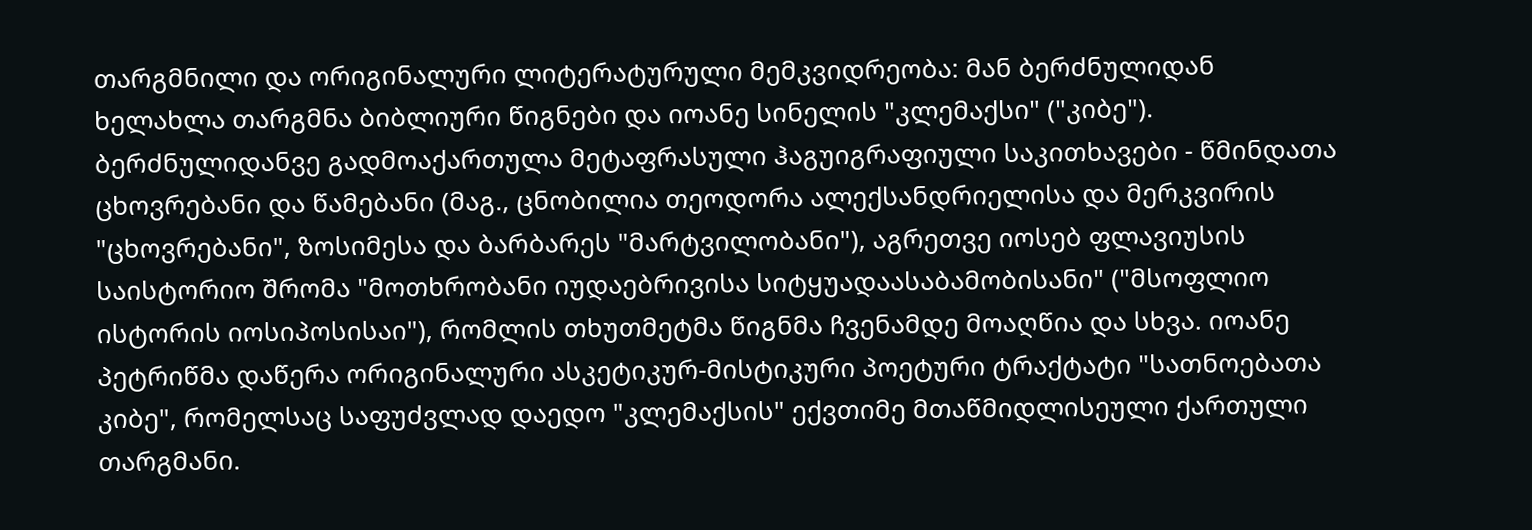თარგმნილი და ორიგინალური ლიტერატურული მემკვიდრეობა: მან ბერძნულიდან ხელახლა თარგმნა ბიბლიური წიგნები და იოანე სინელის "კლემაქსი" ("კიბე"). ბერძნულიდანვე გადმოაქართულა მეტაფრასული ჰაგუიგრაფიული საკითხავები - წმინდათა ცხოვრებანი და წამებანი (მაგ., ცნობილია თეოდორა ალექსანდრიელისა და მერკვირის "ცხოვრებანი", ზოსიმესა და ბარბარეს "მარტვილობანი"), აგრეთვე იოსებ ფლავიუსის საისტორიო შრომა "მოთხრობანი იუდაებრივისა სიტყუადაასაბამობისანი" ("მსოფლიო ისტორის იოსიპოსისაი"), რომლის თხუთმეტმა წიგნმა ჩვენამდე მოაღწია და სხვა. იოანე პეტრიწმა დაწერა ორიგინალური ასკეტიკურ-მისტიკური პოეტური ტრაქტატი "სათნოებათა კიბე", რომელსაც საფუძვლად დაედო "კლემაქსის" ექვთიმე მთაწმიდლისეული ქართული თარგმანი.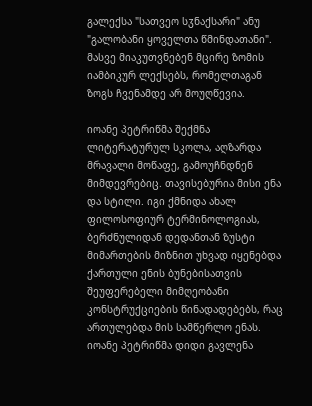გალექსა "სათვეო სჳნაქსარი" ანუ "გალობანი ყოველთა წმინდათანი". მასვე მიაკუთვნებენ მცირე ზომის იამბიკურ ლექსებს, რომელთაგან ზოგს ჩვენამდე არ მოუღწევია.

იოანე პეტრიწმა შექმნა ლიტერატურულ სკოლა, აღზარდა მრავალი მოწაფე, გამოუჩნდნენ მიმდევრებიც. თავისებურია მისი ენა და სტილი. იგი ქმნიდა ახალ ფილოსოფიურ ტერმინოლოგიას, ბერძნულიდან დედანთან ზუსტი მიმართების მიზნით უხვად იყენებდა ქართული ენის ბუნებისათვის შეუფერებელი მიმღეობანი კონსტრუქციების წინადადებებს, რაც ართულებდა მის სამწერლო ენას. იოანე პეტრიწმა დიდი გავლენა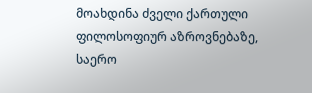მოახდინა ძველი ქართული ფილოსოფიურ აზროვნებაზე, საერო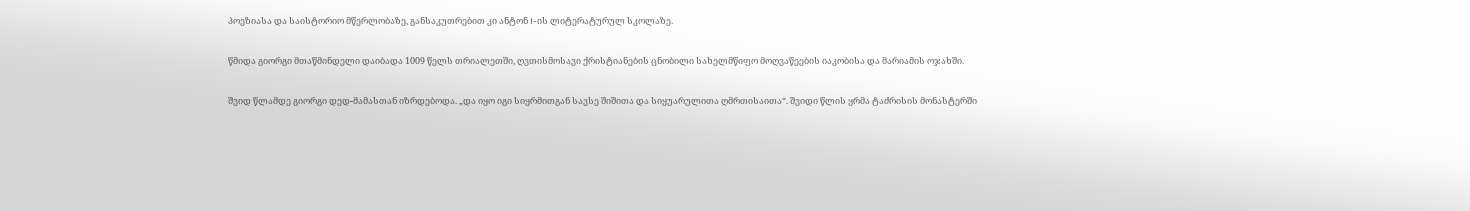პოეზიასა და საისტორიო მწერლობაზე, განსაკუთრებით კი ანტონ I-ის ლიტერატურულ სკოლაზე.

წმიდა გიორგი მთაწმინდელი დაიბადა 1009 წელს თრიალეთში, ღვთისმოსავი ქრისტიანების ცნობილი სახელმწიფო მოღვაწეების იაკობისა და მარიამის ოჯახში.

შვიდ წლამდე გიორგი დედ-მამასთან იზრდებოდა. „და იყო იგი სიყრმითგან სავსე შიშითა და სიყუარულითა ღმრთისაითა“. შვიდი წლის ყრმა ტაძრისის მონასტერში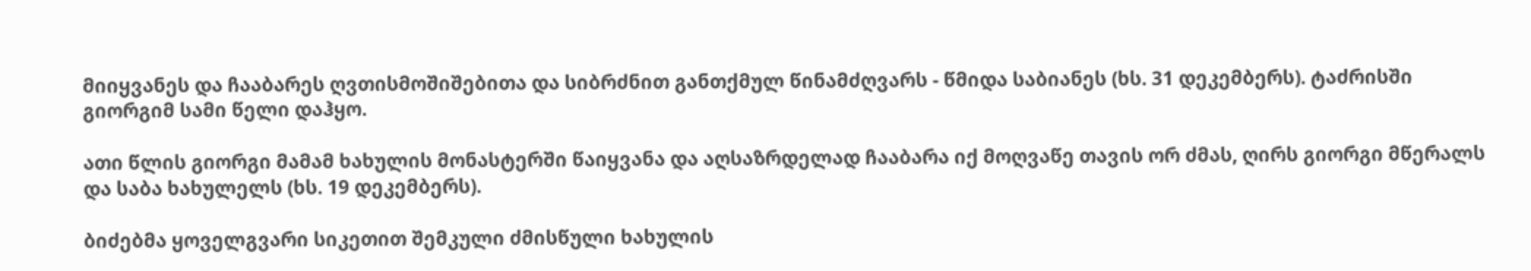მიიყვანეს და ჩააბარეს ღვთისმოშიშებითა და სიბრძნით განთქმულ წინამძღვარს - წმიდა საბიანეს (ხს. 31 დეკემბერს). ტაძრისში გიორგიმ სამი წელი დაჰყო.

ათი წლის გიორგი მამამ ხახულის მონასტერში წაიყვანა და აღსაზრდელად ჩააბარა იქ მოღვაწე თავის ორ ძმას, ღირს გიორგი მწერალს და საბა ხახულელს (ხს. 19 დეკემბერს).

ბიძებმა ყოველგვარი სიკეთით შემკული ძმისწული ხახულის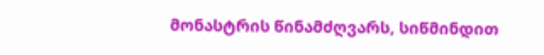მონასტრის წინამძღვარს, სიწმინდით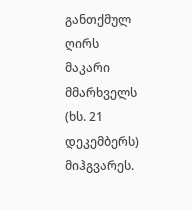განთქმულ ღირს მაკარი მმარხველს (ხს. 21 დეკემბერს) მიჰგვარეს.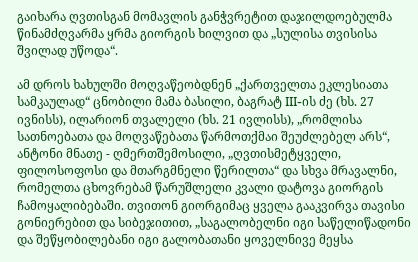გაიხარა ღვთისგან მომავლის განჭვრეტით დაჯილდოებულმა წინამძღვარმა ყრმა გიორგის ხილვით და „სულისა თვისისა შვილად უწოდა“.

ამ დროს ხახულში მოღვაწეობდნენ „ქართველთა ეკლესიათა სამკაულად“ ცნობილი მამა ბასილი, ბაგრატ III-ის ძე (ხს. 27 ივნისს), ილარიონ თვალელი (ხს. 21 ივლისს), „რომლისა სათნოებათა და მოღვაწებათა წარმოთქმაი შეუძლებელ არს“, ანტონი მნათე - ღმერთშემოსილი, „ღვთისმეტყველი, ფილოსოფოსი და მთარგმნელი წერილთა“ და სხვა მრავალნი, რომელთა ცხოვრებამ წარუშლელი კვალი დატოვა გიორგის ჩამოყალიბებაში. თვითონ გიორგიმაც ყველა გააკვირვა თავისი გონიერებით და სიბეჯითით, „საგალობელნი იგი საწელიწადონი და შეწყობილებანი იგი გალობათანი ყოველნივე მეყსა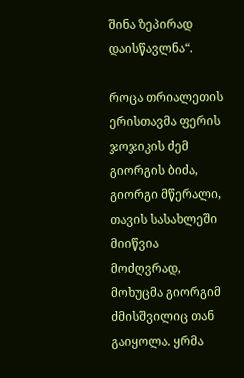შინა ზეპირად დაისწავლნა“.

როცა თრიალეთის ერისთავმა ფერის ჯოჯიკის ძემ გიორგის ბიძა, გიორგი მწერალი, თავის სასახლეში მიიწვია მოძღვრად, მოხუცმა გიორგიმ ძმისშვილიც თან გაიყოლა. ყრმა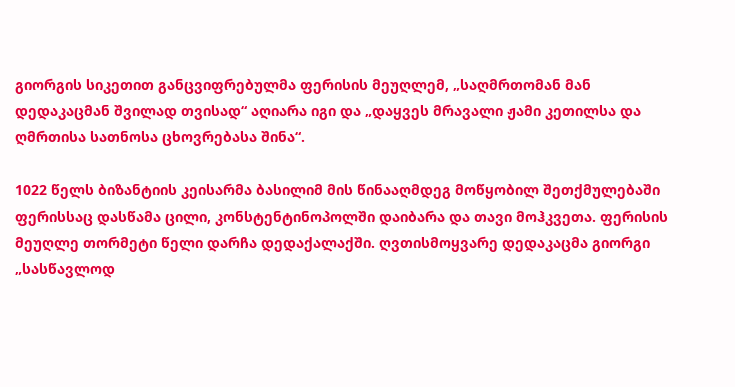გიორგის სიკეთით განცვიფრებულმა ფერისის მეუღლემ, „საღმრთომან მან დედაკაცმან შვილად თვისად“ აღიარა იგი და „დაყვეს მრავალი ჟამი კეთილსა და ღმრთისა სათნოსა ცხოვრებასა შინა“.

1022 წელს ბიზანტიის კეისარმა ბასილიმ მის წინააღმდეგ მოწყობილ შეთქმულებაში ფერისსაც დასწამა ცილი, კონსტენტინოპოლში დაიბარა და თავი მოჰკვეთა. ფერისის მეუღლე თორმეტი წელი დარჩა დედაქალაქში. ღვთისმოყვარე დედაკაცმა გიორგი „სასწავლოდ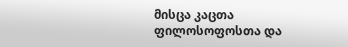მისცა კაცთა ფილოსოფოსთა და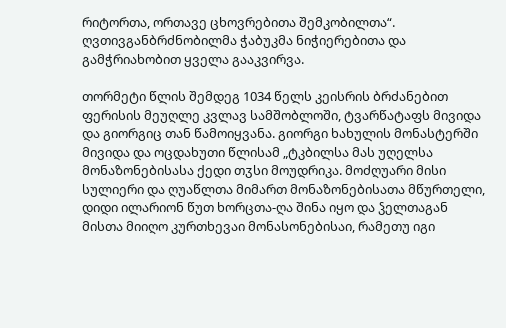რიტორთა, ორთავე ცხოვრებითა შემკობილთა“. ღვთივგანბრძნობილმა ჭაბუკმა ნიჭიერებითა და გამჭრიახობით ყველა გააკვირვა.

თორმეტი წლის შემდეგ 1034 წელს კეისრის ბრძანებით ფერისის მეუღლე კვლავ სამშობლოში, ტვარწატაფს მივიდა და გიორგიც თან წამოიყვანა. გიორგი ხახულის მონასტერში მივიდა და ოცდახუთი წლისამ „ტკბილსა მას უღელსა მონაზონებისასა ქედი თჳსი მოუდრიკა. მოძღუარი მისი სულიერი და ღუაწლთა მიმართ მონაზონებისათა მწურთელი, დიდი ილარიონ წუთ ხორცთა-ღა შინა იყო და ჴელთაგან მისთა მიიღო კურთხევაი მონასონებისაი, რამეთუ იგი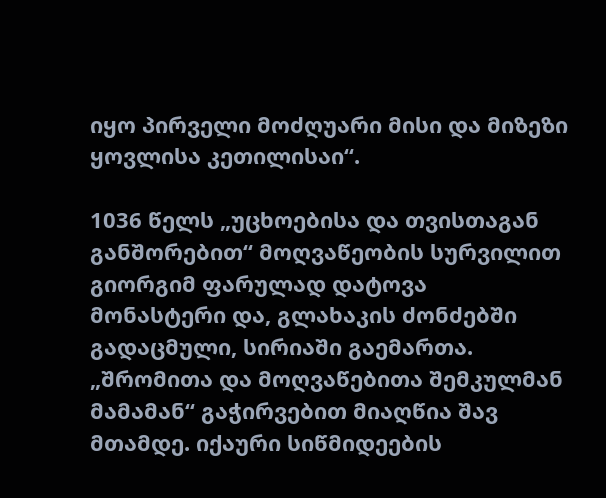იყო პირველი მოძღუარი მისი და მიზეზი ყოვლისა კეთილისაი“.

1036 წელს „უცხოებისა და თვისთაგან განშორებით“ მოღვაწეობის სურვილით გიორგიმ ფარულად დატოვა მონასტერი და, გლახაკის ძონძებში გადაცმული, სირიაში გაემართა. „შრომითა და მოღვაწებითა შემკულმან მამამან“ გაჭირვებით მიაღწია შავ მთამდე. იქაური სიწმიდეების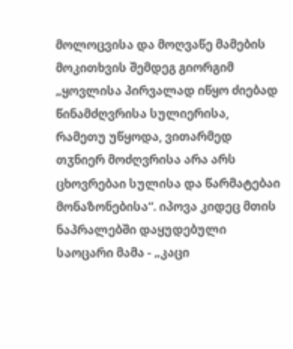მოლოცვისა და მოღვაწე მამების მოკითხვის შემდეგ გიორგიმ „ყოვლისა პირვალად იწყო ძიებად წინამძღვრისა სულიერისა, რამეთუ უწყოდა, ვითარმედ თჳნიერ მოძღვრისა არა არს ცხოვრებაი სულისა და წარმატებაი მონაზონებისა“. იპოვა კიდეც მთის ნაპრალებში დაყუდებული საოცარი მამა - „კაცი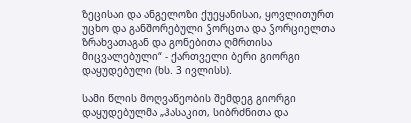ზეცისაი და ანგელოზი ქუეყანისაი, ყოვლითურთ უცხო და განშორებული ჴორცთა და ჴორციელთა ზრახვათაგან და გონებითა ღმრთისა მიცვალებული“ - ქართველი ბერი გიორგი დაყუდებული (ხს. 3 ივლისს).

სამი წლის მოღვაწეობის შემდეგ გიორგი დაყუდებულმა „ჰასაკით, სიბრძნითა და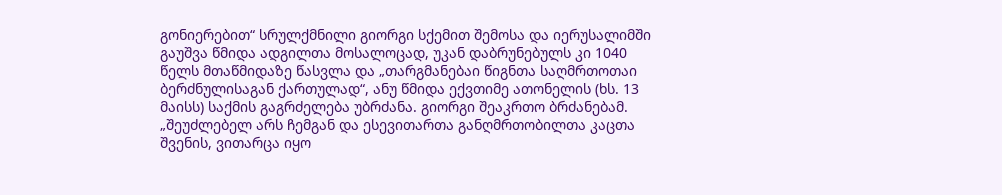გონიერებით“ სრულქმნილი გიორგი სქემით შემოსა და იერუსალიმში გაუშვა წმიდა ადგილთა მოსალოცად, უკან დაბრუნებულს კი 1040 წელს მთაწმიდაზე წასვლა და „თარგმანებაი წიგნთა საღმრთოთაი ბერძნულისაგან ქართულად“, ანუ წმიდა ექვთიმე ათონელის (ხს. 13 მაისს) საქმის გაგრძელება უბრძანა. გიორგი შეაკრთო ბრძანებამ. „შეუძლებელ არს ჩემგან და ესევითართა განღმრთობილთა კაცთა შვენის, ვითარცა იყო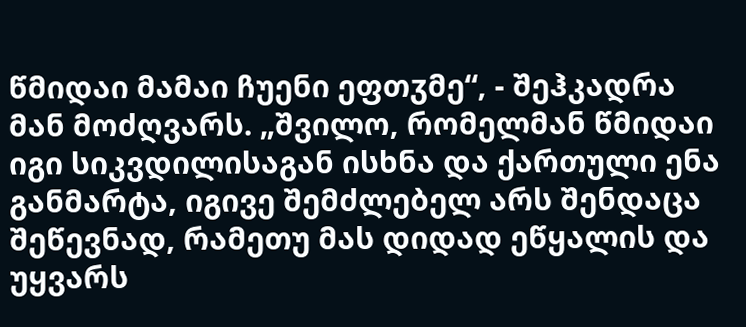წმიდაი მამაი ჩუენი ეფთჳმე“, - შეჰკადრა მან მოძღვარს. „შვილო, რომელმან წმიდაი იგი სიკვდილისაგან ისხნა და ქართული ენა განმარტა, იგივე შემძლებელ არს შენდაცა შეწევნად, რამეთუ მას დიდად ეწყალის და უყვარს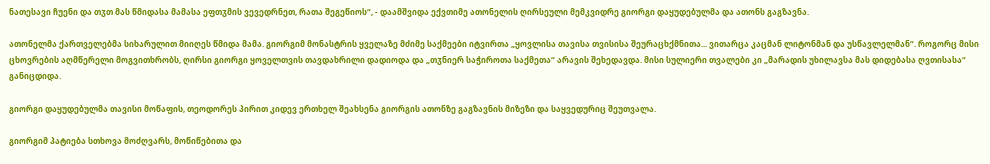ნათესავი ჩუენი და თჳთ მას წმიდასა მამასა ეფთჳმის ვევედრნეთ, რათა შეგეწიოს“, - დაამშვიდა ექვთიმე ათონელის ღირსეული მემკვიდრე გიორგი დაყუდებულმა და ათონს გაგზავნა.

ათონელმა ქართველებმა სიხარულით მიიღეს წმიდა მამა. გიორგიმ მონასტრის ყველაზე მძიმე საქმეები იტვირთა „ყოვლისა თავისა თვისისა შეურაცხქმნითა... ვითარცა კაცმან ლიტონმან და უსწავლელმან“. როგორც მისი ცხოვრების აღმწერელი მოგვითხრობს, ღირსი გიორგი ყოველთვის თავდახრილი დადიოდა და „თჳნიერ საჭიროთა საქმეთა“ არავის შეხედავდა. მისი სულიერი თვალები კი „მარადის უხილავსა მას დიდებასა ღვთისასა“ განიცდიდა.

გიორგი დაყუდებულმა თავისი მოწაფის, თეოდორეს პირით კიდევ ერთხელ შეახსენა გიორგის ათონზე გაგზავნის მიზეზი და საყვედურიც შეუთვალა.

გიორგიმ პატიება სთხოვა მოძღვარს, მოწიწებითა და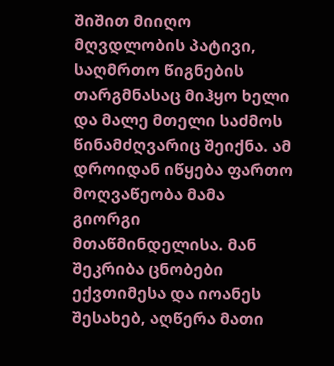შიშით მიიღო მღვდლობის პატივი, საღმრთო წიგნების თარგმნასაც მიჰყო ხელი და მალე მთელი საძმოს წინამძღვარიც შეიქნა. ამ დროიდან იწყება ფართო მოღვაწეობა მამა გიორგი მთაწმინდელისა. მან შეკრიბა ცნობები ექვთიმესა და იოანეს შესახებ, აღწერა მათი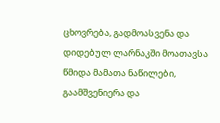ცხოვრება, გადმოასვენა და დიდებულ ლარნაკში მოათავსა წმიდა მამათა ნაწილები, გაამშვენიერა და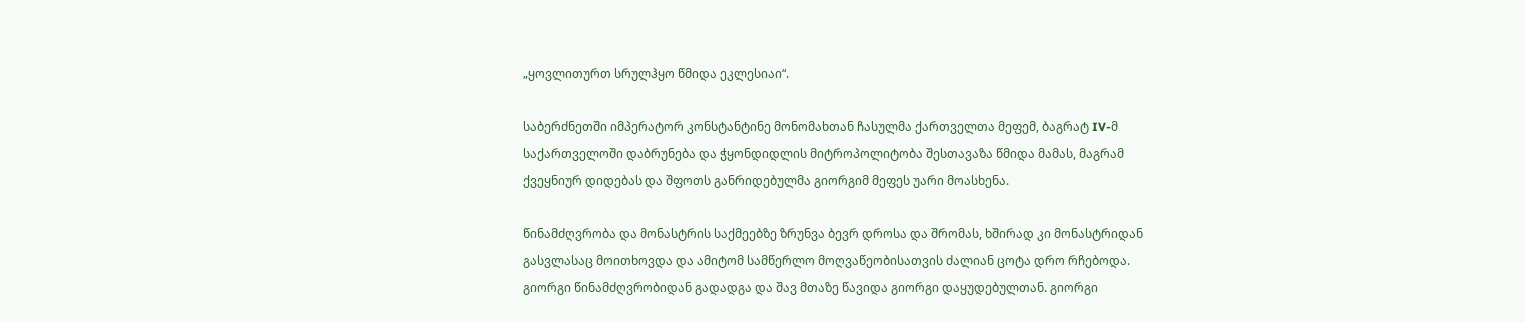„ყოვლითურთ სრულჰყო წმიდა ეკლესიაი“.

საბერძნეთში იმპერატორ კონსტანტინე მონომახთან ჩასულმა ქართველთა მეფემ, ბაგრატ IV-მ საქართველოში დაბრუნება და ჭყონდიდლის მიტროპოლიტობა შესთავაზა წმიდა მამას, მაგრამ ქვეყნიურ დიდებას და შფოთს განრიდებულმა გიორგიმ მეფეს უარი მოასხენა.

წინამძღვრობა და მონასტრის საქმეებზე ზრუნვა ბევრ დროსა და შრომას, ხშირად კი მონასტრიდან გასვლასაც მოითხოვდა და ამიტომ სამწერლო მოღვაწეობისათვის ძალიან ცოტა დრო რჩებოდა. გიორგი წინამძღვრობიდან გადადგა და შავ მთაზე წავიდა გიორგი დაყუდებულთან. გიორგი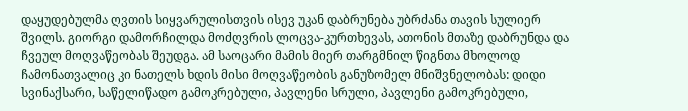დაყუდებულმა ღვთის სიყვარულისთვის ისევ უკან დაბრუნება უბრძანა თავის სულიერ შვილს. გიორგი დამორჩილდა მოძღვრის ლოცვა-კურთხევას, ათონის მთაზე დაბრუნდა და ჩვეულ მოღვაწეობას შეუდგა. ამ საოცარი მამის მიერ თარგმნილ წიგნთა მხოლოდ ჩამონათვალიც კი ნათელს ხდის მისი მოღვაწეობის განუზომელ მნიშვნელობას: დიდი სვინაქსარი, საწელიწადო გამოკრებული, პავლენი სრული, პავლენი გამოკრებული,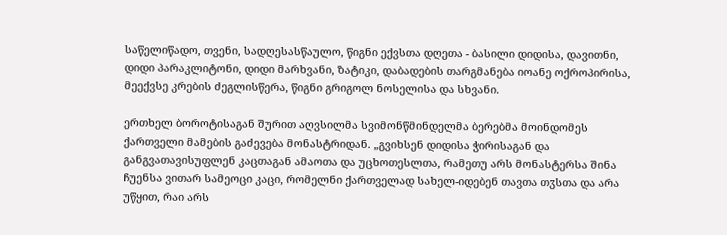საწელიწადო, თვენი, სადღესასწაულო, წიგნი ექვსთა დღეთა - ბასილი დიდისა, დავითნი, დიდი პარაკლიტონი, დიდი მარხვანი, ზატიკი, დაბადების თარგმანება იოანე ოქროპირისა, მეექვსე კრების ძეგლისწერა, წიგნი გრიგოლ ნოსელისა და სხვანი.

ერთხელ ბოროტისაგან შურით აღვსილმა სვიმონწმინდელმა ბერებმა მოინდომეს ქართველი მამების გაძევება მონასტრიდან. „გვიხსენ დიდისა ჭირისაგან და განგვათავისუფლენ კაცთაგან ამაოთა და უცხოთესლთა, რამეთუ არს მონასტერსა შინა ჩუენსა ვითარ სამეოცი კაცი, რომელნი ქართველად სახელ-იდებენ თავთა თჳსთა და არა უწყით, რაი არს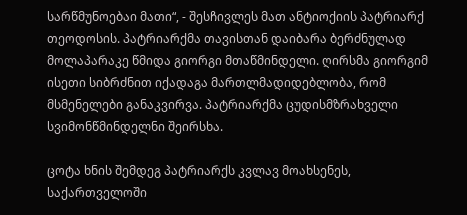სარწმუნოებაი მათი“, - შესჩივლეს მათ ანტიოქიის პატრიარქ თეოდოსის. პატრიარქმა თავისთან დაიბარა ბერძნულად მოლაპარაკე წმიდა გიორგი მთაწმინდელი. ღირსმა გიორგიმ ისეთი სიბრძნით იქადაგა მართლმადიდებლობა, რომ მსმენელები განაკვირვა. პატრიარქმა ცუდისმზრახველი სვიმონწმინდელნი შეირსხა.

ცოტა ხნის შემდეგ პატრიარქს კვლავ მოახსენეს, საქართველოში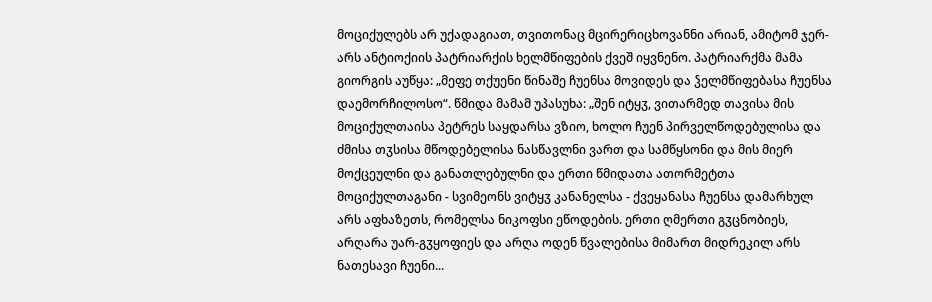მოციქულებს არ უქადაგიათ, თვითონაც მცირერიცხოვანნი არიან, ამიტომ ჯერ-არს ანტიოქიის პატრიარქის ხელმწიფების ქვეშ იყვნენო. პატრიარქმა მამა გიორგის აუწყა: „მეფე თქუენი წინაშე ჩუენსა მოვიდეს და ჴელმწიფებასა ჩუენსა დაემორჩილოსო“. წმიდა მამამ უპასუხა: „შენ იტყჳ, ვითარმედ თავისა მის მოციქულთაისა პეტრეს საყდარსა ვზიო, ხოლო ჩუენ პირველწოდებულისა და ძმისა თჳსისა მწოდებელისა ნასწავლნი ვართ და სამწყსონი და მის მიერ მოქცეულნი და განათლებულნი და ერთი წმიდათა ათორმეტთა მოციქულთაგანი - სვიმეონს ვიტყჳ კანანელსა - ქვეყანასა ჩუენსა დამარხულ არს აფხაზეთს, რომელსა ნიკოფსი ეწოდების. ერთი ღმერთი გჳცნობიეს, არღარა უარ-გჳყოფიეს და არღა ოდენ წვალებისა მიმართ მიდრეკილ არს ნათესავი ჩუენი...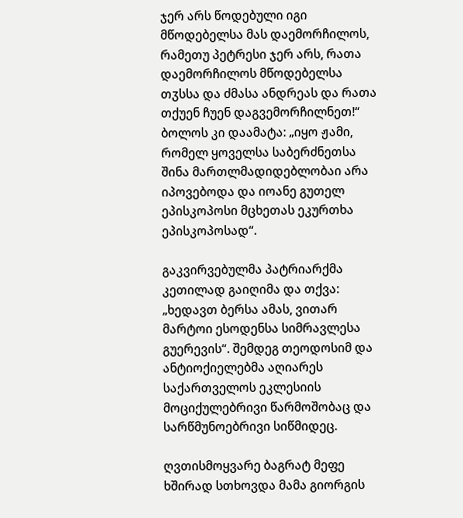ჯერ არს წოდებული იგი მწოდებელსა მას დაემორჩილოს, რამეთუ პეტრესი ჯერ არს, რათა დაემორჩილოს მწოდებელსა თჳსსა და ძმასა ანდრეას და რათა თქუენ ჩუენ დაგვემორჩილნეთ!“ ბოლოს კი დაამატა: „იყო ჟამი, რომელ ყოველსა საბერძნეთსა შინა მართლმადიდებლობაი არა იპოვებოდა და იოანე გუთელ ეპისკოპოსი მცხეთას ეკურთხა ეპისკოპოსად“.

გაკვირვებულმა პატრიარქმა კეთილად გაიღიმა და თქვა: „ხედავთ ბერსა ამას, ვითარ მარტოი ესოდენსა სიმრავლესა გუერევის“. შემდეგ თეოდოსიმ და ანტიოქიელებმა აღიარეს საქართველოს ეკლესიის მოციქულებრივი წარმოშობაც და სარწმუნოებრივი სიწმიდეც.

ღვთისმოყვარე ბაგრატ მეფე ხშირად სთხოვდა მამა გიორგის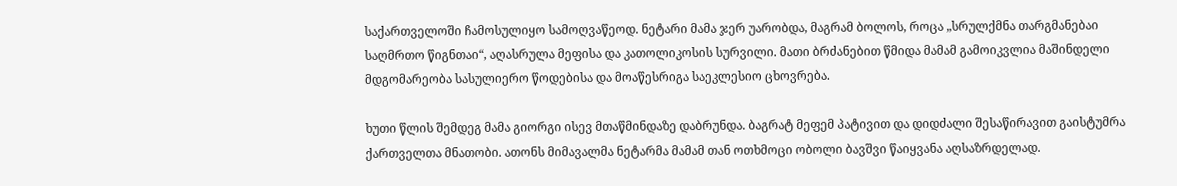საქართველოში ჩამოსულიყო სამოღვაწეოდ. ნეტარი მამა ჯერ უარობდა, მაგრამ ბოლოს, როცა „სრულქმნა თარგმანებაი საღმრთო წიგნთაი“, აღასრულა მეფისა და კათოლიკოსის სურვილი. მათი ბრძანებით წმიდა მამამ გამოიკვლია მაშინდელი მდგომარეობა სასულიერო წოდებისა და მოაწესრიგა საეკლესიო ცხოვრება.

ხუთი წლის შემდეგ მამა გიორგი ისევ მთაწმინდაზე დაბრუნდა. ბაგრატ მეფემ პატივით და დიდძალი შესაწირავით გაისტუმრა ქართველთა მნათობი. ათონს მიმავალმა ნეტარმა მამამ თან ოთხმოცი ობოლი ბავშვი წაიყვანა აღსაზრდელად.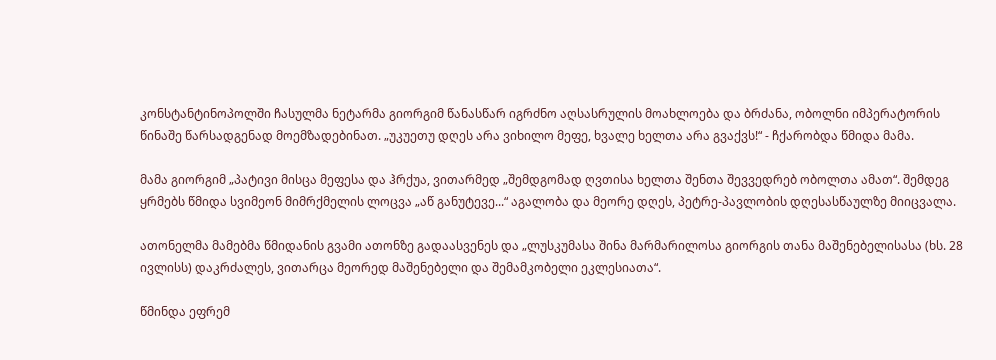კონსტანტინოპოლში ჩასულმა ნეტარმა გიორგიმ წანასწარ იგრძნო აღსასრულის მოახლოება და ბრძანა, ობოლნი იმპერატორის წინაშე წარსადგენად მოემზადებინათ. „უკუეთუ დღეს არა ვიხილო მეფე, ხვალე ხელთა არა გვაქვს!“ - ჩქარობდა წმიდა მამა.

მამა გიორგიმ „პატივი მისცა მეფესა და ჰრქუა, ვითარმედ „შემდგომად ღვთისა ხელთა შენთა შევვედრებ ობოლთა ამათ“. შემდეგ ყრმებს წმიდა სვიმეონ მიმრქმელის ლოცვა „აწ განუტევე...“ აგალობა და მეორე დღეს, პეტრე-პავლობის დღესასწაულზე მიიცვალა.

ათონელმა მამებმა წმიდანის გვამი ათონზე გადაასვენეს და „ლუსკუმასა შინა მარმარილოსა გიორგის თანა მაშენებელისასა (ხს. 28 ივლისს) დაკრძალეს, ვითარცა მეორედ მაშენებელი და შემამკობელი ეკლესიათა“.

წმინდა ეფრემ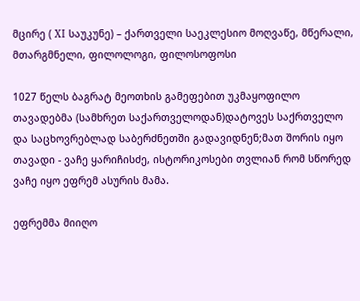მცირე ( XI საუკუნე) – ქართველი საეკლესიო მოღვაწე, მწერალი, მთარგმნელი, ფილოლოგი, ფილოსოფოსი

1027 წელს ბაგრატ მეოთხის გამეფებით უკმაყოფილო თავადებმა (სამხრეთ საქართველოდან)დატოვეს საქრთველო და საცხოვრებლად საბერძნეთში გადავიდნენ;მათ შორის იყო თავადი - ვაჩე ყარიჩისძე, ისტორიკოსები თვლიან რომ სწორედ ვაჩე იყო ეფრემ ასურის მამა.

ეფრემმა მიიღო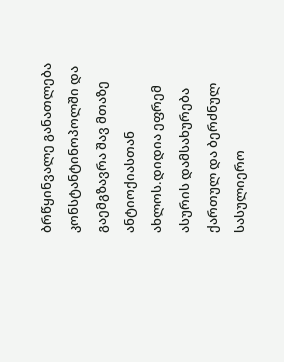ბრწყინვალე განათლება კონსტანტინოპოლში და გაემგზავრა შავ მთაზე ანტიოქიასთან ახლოს.დიდია ეფრემ ასურის დამსახურება ქართულ და ბერძნულ სასულიერო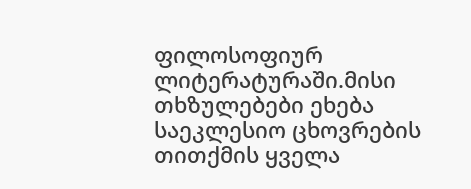ფილოსოფიურ ლიტერატურაში.მისი თხზულებები ეხება საეკლესიო ცხოვრების თითქმის ყველა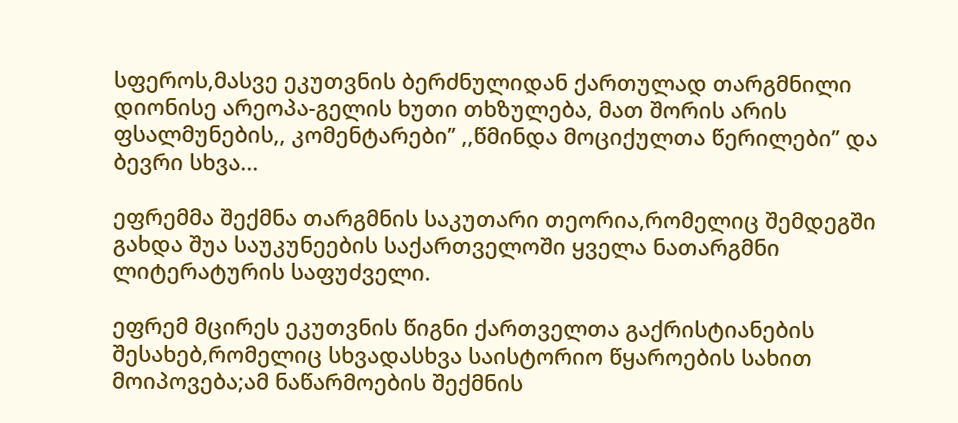სფეროს,მასვე ეკუთვნის ბერძნულიდან ქართულად თარგმნილი დიონისე არეოპა-გელის ხუთი თხზულება, მათ შორის არის ფსალმუნების,, კომენტარები’’ ,,წმინდა მოციქულთა წერილები’’ და ბევრი სხვა...

ეფრემმა შექმნა თარგმნის საკუთარი თეორია,რომელიც შემდეგში გახდა შუა საუკუნეების საქართველოში ყველა ნათარგმნი ლიტერატურის საფუძველი.

ეფრემ მცირეს ეკუთვნის წიგნი ქართველთა გაქრისტიანების შესახებ,რომელიც სხვადასხვა საისტორიო წყაროების სახით მოიპოვება;ამ ნაწარმოების შექმნის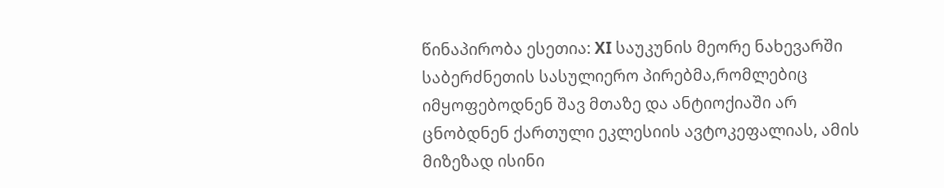წინაპირობა ესეთია: XI საუკუნის მეორე ნახევარში საბერძნეთის სასულიერო პირებმა,რომლებიც იმყოფებოდნენ შავ მთაზე და ანტიოქიაში არ ცნობდნენ ქართული ეკლესიის ავტოკეფალიას, ამის მიზეზად ისინი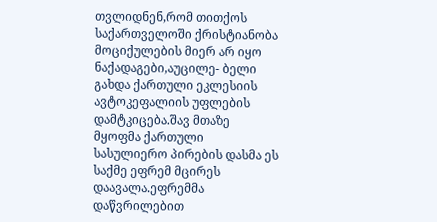თვლიდნენ,რომ თითქოს საქართველოში ქრისტიანობა მოციქულების მიერ არ იყო ნაქადაგები,აუცილე- ბელი გახდა ქართული ეკლესიის ავტოკეფალიის უფლების დამტკიცება.შავ მთაზე მყოფმა ქართული სასულიერო პირების დასმა ეს საქმე ეფრემ მცირეს დაავალა.ეფრემმა დაწვრილებით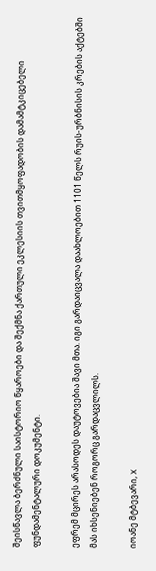შეისწავლა ბერძნული საისტორიო წყაროები და შექმნა ქართული ეკლესიის თვითმყოფადობის დამამტკიცებელი ფუნდამენტალური დოკუმენტი.

ეფრემ მცირეს არასოდეს დაუტოვებია შავი მთა. იგი გარდაიცვალა დაახლოებით 1101 წელს რუის-ურბნისის კრების აქტებში მას იხსენიებენ როგორც გარდაცვლილს.

იოანე მტბევარი, X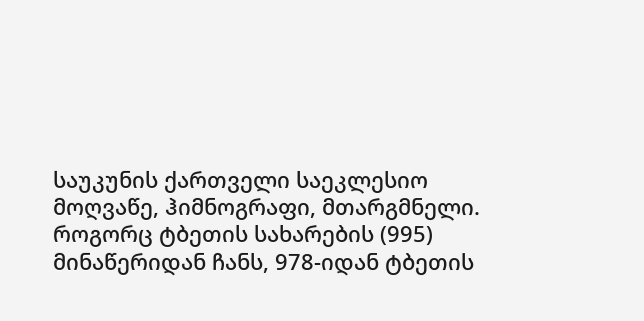საუკუნის ქართველი საეკლესიო მოღვაწე, ჰიმნოგრაფი, მთარგმნელი. როგორც ტბეთის სახარების (995) მინაწერიდან ჩანს, 978-იდან ტბეთის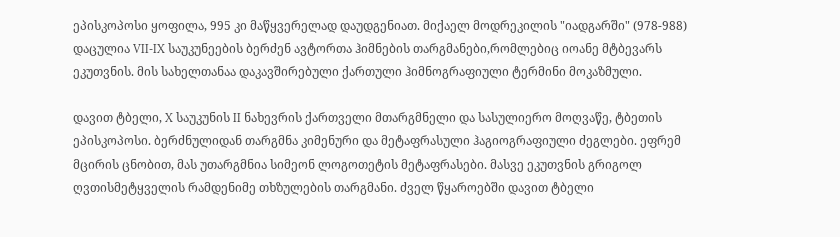ეპისკოპოსი ყოფილა, 995 კი მაწყვერელად დაუდგენიათ. მიქაელ მოდრეკილის "იადგარში" (978-988) დაცულია VII-IX საუკუნეების ბერძენ ავტორთა ჰიმნების თარგმანები,რომლებიც იოანე მტბევარს ეკუთვნის. მის სახელთანაა დაკავშირებული ქართული ჰიმნოგრაფიული ტერმინი მოკაზმული.

დავით ტბელი, X საუკუნის II ნახევრის ქართველი მთარგმნელი და სასულიერო მოღვაწე, ტბეთის ეპისკოპოსი. ბერძნულიდან თარგმნა კიმენური და მეტაფრასული ჰაგიოგრაფიული ძეგლები. ეფრემ მცირის ცნობით, მას უთარგმნია სიმეონ ლოგოთეტის მეტაფრასები. მასვე ეკუთვნის გრიგოლ ღვთისმეტყველის რამდენიმე თხზულების თარგმანი. ძველ წყაროებში დავით ტბელი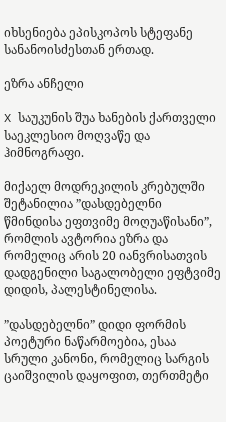იხსენიება ეპისკოპოს სტეფანე სანანოისძესთან ერთად.

ეზრა ანჩელი

X საუკუნის შუა ხანების ქართველი საეკლესიო მოღვაწე და ჰიმნოგრაფი.

მიქაელ მოდრეკილის კრებულში  შეტანილია ”დასდებელნი წმინდისა ეფთვიმე მოღუაწისანი”, რომლის ავტორია ეზრა და რომელიც არის 20 იანვრისათვის დადგენილი საგალობელი ეფტვიმე დიდის, პალესტინელისა.

”დასდებელნი” დიდი ფორმის პოეტური ნაწარმოებია, ესაა სრული კანონი, რომელიც სარგის ცაიშვილის დაყოფით, თერთმეტი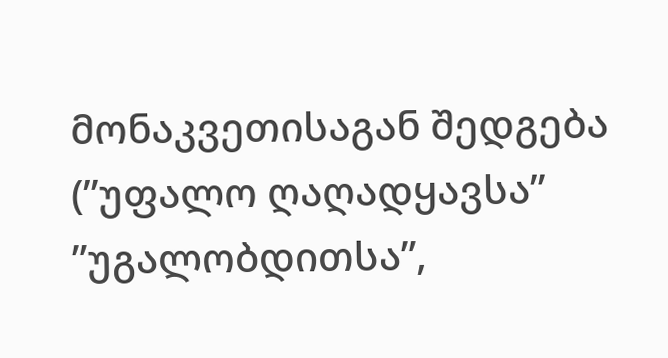მონაკვეთისაგან შედგება (”უფალო ღაღადყავსა” ”უგალობდითსა”,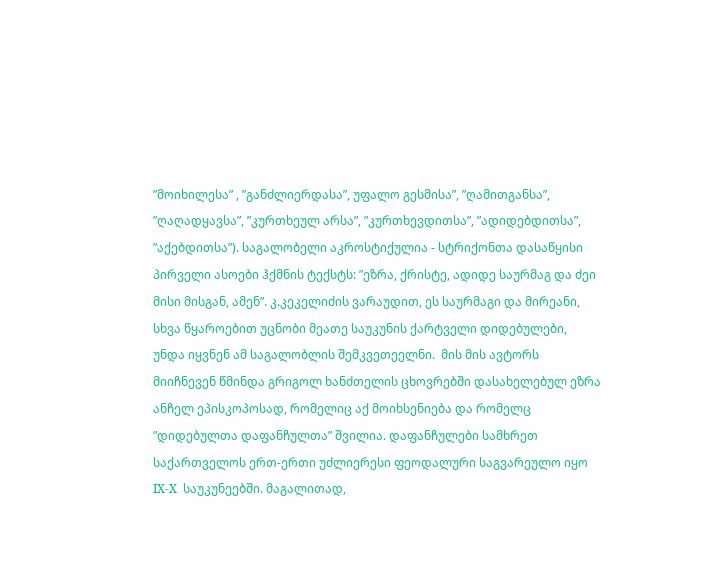”მოიხილესა” , ”განძლიერდასა”, უფალო გესმისა”, ”ღამითგანსა”, ”ღაღადყავსა”, ”კურთხეულ არსა”, ”კურთხევდითსა”, ”ადიდებდითსა”, ”აქებდითსა”). საგალობელი აკროსტიქულია - სტრიქონთა დასაწყისი პირველი ასოები ჰქმნის ტექსტს: ”ეზრა, ქრისტე, ადიდე საურმაგ და ძეი მისი მისგან, ამენ”. კ.კეკელიძის ვარაუდით, ეს საურმაგი და მირეანი, სხვა წყაროებით უცნობი მეათე საუკუნის ქარტველი დიდებულები, უნდა იყვნენ ამ საგალობლის შემკვეთეელნი.  მის მის ავტორს მიიჩნევენ წმინდა გრიგოლ ხანძთელის ცხოვრებში დასახელებულ ეზრა ანჩელ ეპისკოპოსად, რომელიც აქ მოიხსენიება და რომელც ”დიდებულთა დაფანჩულთა” შვილია. დაფანჩულები სამხრეთ საქართველოს ერთ-ერთი უძლიერესი ფეოდალური საგვარეულო იყო IX-X  საუკუნეებში. მაგალითად,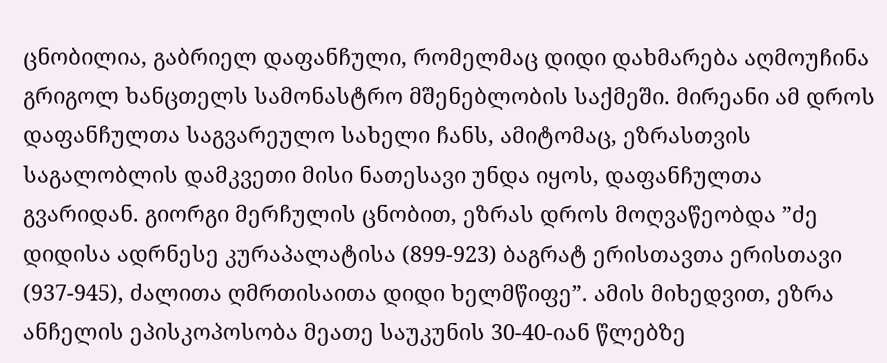ცნობილია, გაბრიელ დაფანჩული, რომელმაც დიდი დახმარება აღმოუჩინა გრიგოლ ხანცთელს სამონასტრო მშენებლობის საქმეში. მირეანი ამ დროს დაფანჩულთა საგვარეულო სახელი ჩანს, ამიტომაც, ეზრასთვის საგალობლის დამკვეთი მისი ნათესავი უნდა იყოს, დაფანჩულთა გვარიდან. გიორგი მერჩულის ცნობით, ეზრას დროს მოღვაწეობდა ”ძე დიდისა ადრნესე კურაპალატისა (899-923) ბაგრატ ერისთავთა ერისთავი (937-945), ძალითა ღმრთისაითა დიდი ხელმწიფე”. ამის მიხედვით, ეზრა ანჩელის ეპისკოპოსობა მეათე საუკუნის 30-40-იან წლებზე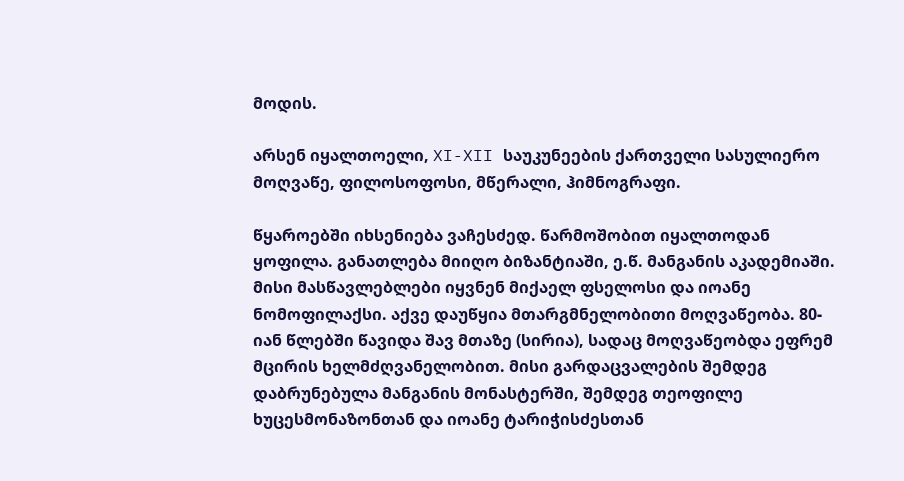მოდის.

არსენ იყალთოელი, XI-XII საუკუნეების ქართველი სასულიერო მოღვაწე, ფილოსოფოსი, მწერალი, ჰიმნოგრაფი.

წყაროებში იხსენიება ვაჩესძედ. წარმოშობით იყალთოდან ყოფილა. განათლება მიიღო ბიზანტიაში, ე.წ. მანგანის აკადემიაში. მისი მასწავლებლები იყვნენ მიქაელ ფსელოსი და იოანე ნომოფილაქსი. აქვე დაუწყია მთარგმნელობითი მოღვაწეობა. 80-იან წლებში წავიდა შავ მთაზე (სირია), სადაც მოღვაწეობდა ეფრემ მცირის ხელმძღვანელობით. მისი გარდაცვალების შემდეგ დაბრუნებულა მანგანის მონასტერში, შემდეგ თეოფილე ხუცესმონაზონთან და იოანე ტარიჭისძესთან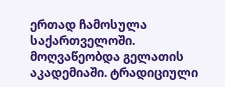ერთად ჩამოსულა საქართველოში. მოღვაწეობდა გელათის აკადემიაში. ტრადიციული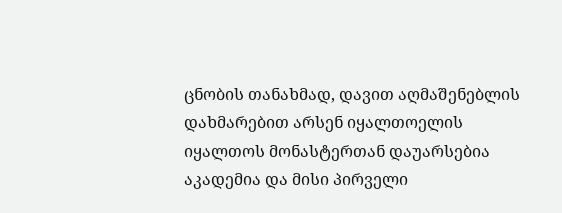ცნობის თანახმად, დავით აღმაშენებლის დახმარებით არსენ იყალთოელის იყალთოს მონასტერთან დაუარსებია აკადემია და მისი პირველი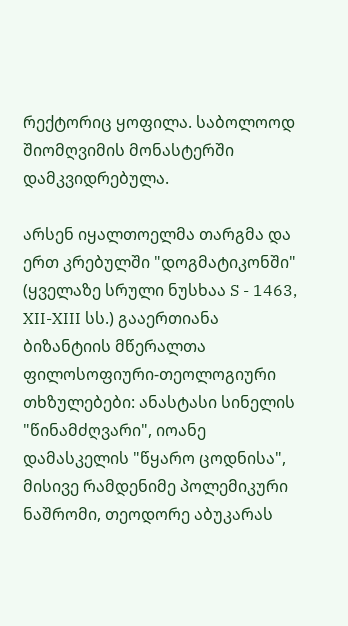რექტორიც ყოფილა. საბოლოოდ შიომღვიმის მონასტერში დამკვიდრებულა.

არსენ იყალთოელმა თარგმა და ერთ კრებულში "დოგმატიკონში" (ყველაზე სრული ნუსხაა S - 1463, XII-XIII სს.) გააერთიანა ბიზანტიის მწერალთა ფილოსოფიური-თეოლოგიური თხზულებები: ანასტასი სინელის "წინამძღვარი", იოანე დამასკელის "წყარო ცოდნისა", მისივე რამდენიმე პოლემიკური ნაშრომი, თეოდორე აბუკარას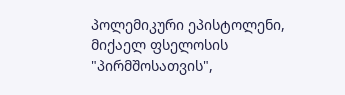პოლემიკური ეპისტოლენი, მიქაელ ფსელოსის "პირმშოსათვის",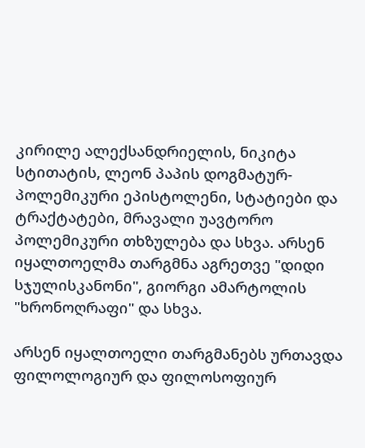კირილე ალექსანდრიელის, ნიკიტა სტითატის, ლეონ პაპის დოგმატურ-პოლემიკური ეპისტოლენი, სტატიები და ტრაქტატები, მრავალი უავტორო პოლემიკური თხზულება და სხვა. არსენ იყალთოელმა თარგმნა აგრეთვე "დიდი სჯულისკანონი", გიორგი ამარტოლის "ხრონოღრაფი" და სხვა.

არსენ იყალთოელი თარგმანებს ურთავდა ფილოლოგიურ და ფილოსოფიურ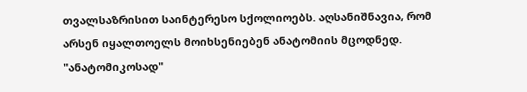თვალსაზრისით საინტერესო სქოლიოებს. აღსანიშნავია, რომ არსენ იყალთოელს მოიხსენიებენ ანატომიის მცოდნედ. "ანატომიკოსად"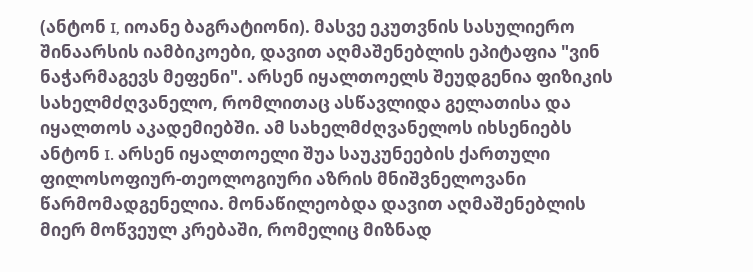(ანტონ I, იოანე ბაგრატიონი). მასვე ეკუთვნის სასულიერო შინაარსის იამბიკოები, დავით აღმაშენებლის ეპიტაფია "ვინ ნაჭარმაგევს მეფენი". არსენ იყალთოელს შეუდგენია ფიზიკის სახელმძღვანელო, რომლითაც ასწავლიდა გელათისა და იყალთოს აკადემიებში. ამ სახელმძღვანელოს იხსენიებს ანტონ I. არსენ იყალთოელი შუა საუკუნეების ქართული ფილოსოფიურ-თეოლოგიური აზრის მნიშვნელოვანი წარმომადგენელია. მონაწილეობდა დავით აღმაშენებლის მიერ მოწვეულ კრებაში, რომელიც მიზნად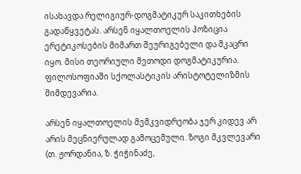ისახავდა რელიგიურ-დოგმატიკურ საკითხების გადაწყვეტას. არსენ იყალთოელის პოზიცია ერეტიკოსების მიმართ შეურიგებელი და მკაცრი იყო. მისი თეორიული მეთოდი დოგმატიკურია. ფილოსოფიაში სქოლასტიკის არისტოტელიზმის მიმდევარია.

არსენ იყალთოელის მემკვიდრეობა ჯერ კიდევ არ არის მეცნიერულად გამოცემული. ზოგი მკვლევარი (თ. ჟორდანია, ზ. ჭიჭინაძე,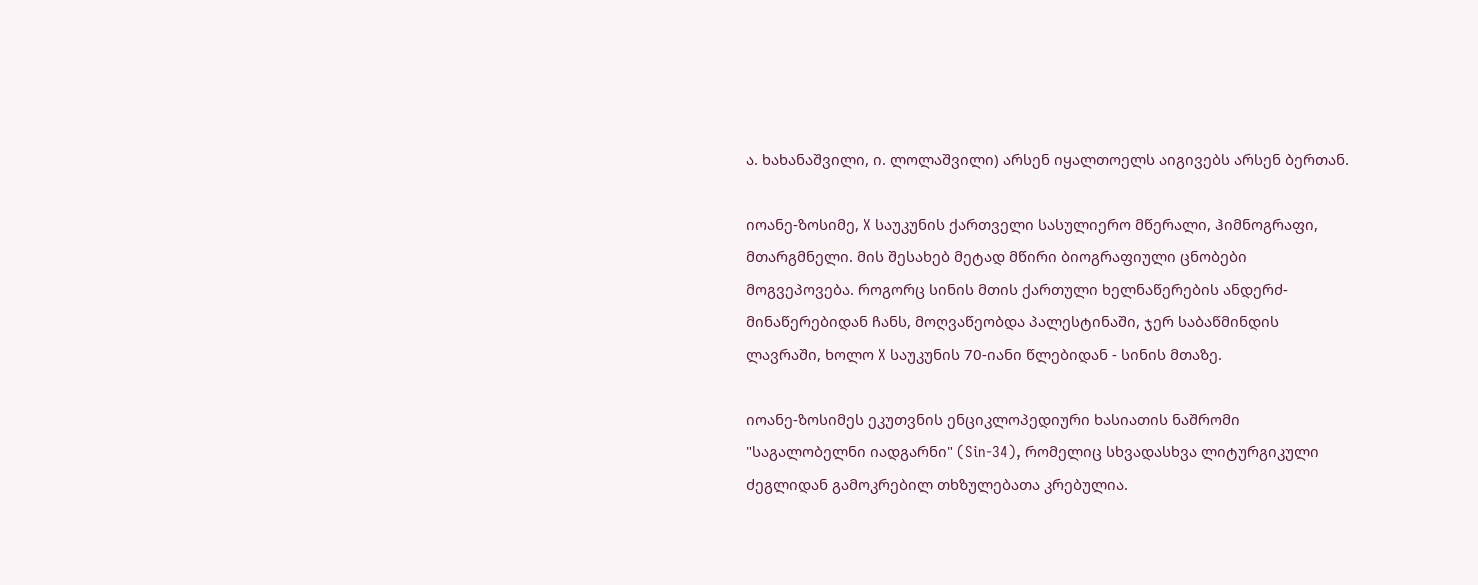ა. ხახანაშვილი, ი. ლოლაშვილი) არსენ იყალთოელს აიგივებს არსენ ბერთან.

იოანე-ზოსიმე, X საუკუნის ქართველი სასულიერო მწერალი, ჰიმნოგრაფი, მთარგმნელი. მის შესახებ მეტად მწირი ბიოგრაფიული ცნობები მოგვეპოვება. როგორც სინის მთის ქართული ხელნაწერების ანდერძ-მინაწერებიდან ჩანს, მოღვაწეობდა პალესტინაში, ჯერ საბაწმინდის ლავრაში, ხოლო X საუკუნის 70-იანი წლებიდან - სინის მთაზე.

იოანე-ზოსიმეს ეკუთვნის ენციკლოპედიური ხასიათის ნაშრომი "საგალობელნი იადგარნი" (Sin-34), რომელიც სხვადასხვა ლიტურგიკული ძეგლიდან გამოკრებილ თხზულებათა კრებულია.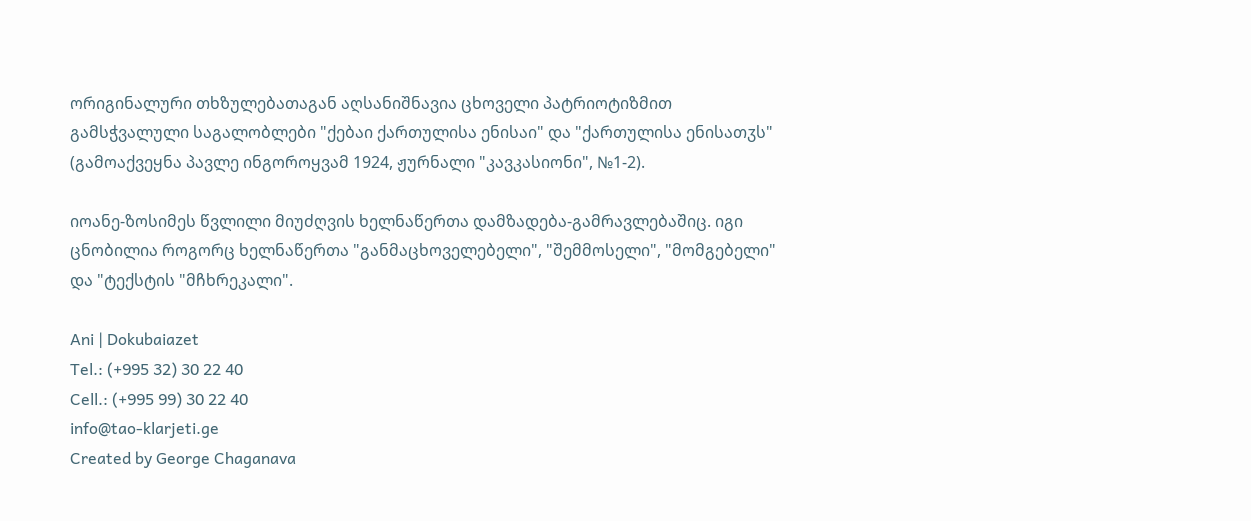ორიგინალური თხზულებათაგან აღსანიშნავია ცხოველი პატრიოტიზმით გამსჭვალული საგალობლები "ქებაი ქართულისა ენისაი" და "ქართულისა ენისათჳს" (გამოაქვეყნა პავლე ინგოროყვამ 1924, ჟურნალი "კავკასიონი", №1-2).

იოანე-ზოსიმეს წვლილი მიუძღვის ხელნაწერთა დამზადება-გამრავლებაშიც. იგი ცნობილია როგორც ხელნაწერთა "განმაცხოველებელი", "შემმოსელი", "მომგებელი" და "ტექსტის "მჩხრეკალი".

Ani | Dokubaiazet
Tel.: (+995 32) 30 22 40
Cell.: (+995 99) 30 22 40
info@tao-klarjeti.ge
Created by George Chaganava